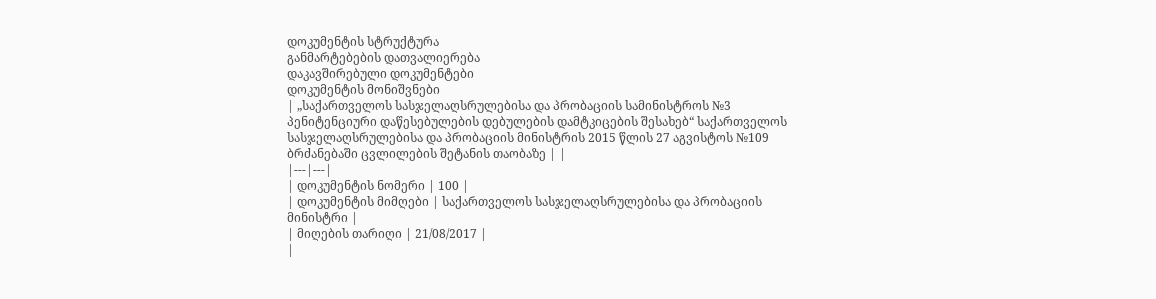დოკუმენტის სტრუქტურა
განმარტებების დათვალიერება
დაკავშირებული დოკუმენტები
დოკუმენტის მონიშვნები
| „საქართველოს სასჯელაღსრულებისა და პრობაციის სამინისტროს №3 პენიტენციური დაწესებულების დებულების დამტკიცების შესახებ“ საქართველოს სასჯელაღსრულებისა და პრობაციის მინისტრის 2015 წლის 27 აგვისტოს №109 ბრძანებაში ცვლილების შეტანის თაობაზე | |
|---|---|
| დოკუმენტის ნომერი | 100 |
| დოკუმენტის მიმღები | საქართველოს სასჯელაღსრულებისა და პრობაციის მინისტრი |
| მიღების თარიღი | 21/08/2017 |
|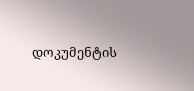დოკუმენტის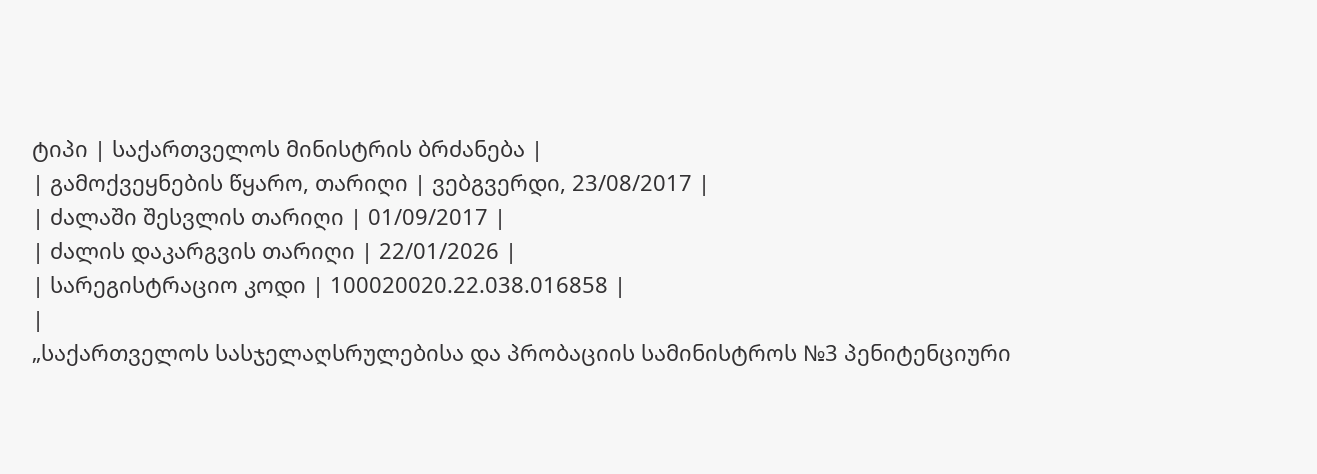ტიპი | საქართველოს მინისტრის ბრძანება |
| გამოქვეყნების წყარო, თარიღი | ვებგვერდი, 23/08/2017 |
| ძალაში შესვლის თარიღი | 01/09/2017 |
| ძალის დაკარგვის თარიღი | 22/01/2026 |
| სარეგისტრაციო კოდი | 100020020.22.038.016858 |
|
„საქართველოს სასჯელაღსრულებისა და პრობაციის სამინისტროს №3 პენიტენციური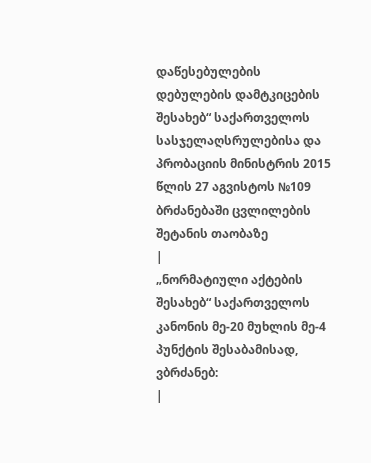დაწესებულების დებულების დამტკიცების შესახებ“ საქართველოს სასჯელაღსრულებისა და პრობაციის მინისტრის 2015 წლის 27 აგვისტოს №109 ბრძანებაში ცვლილების შეტანის თაობაზე
|
„ნორმატიული აქტების შესახებ“ საქართველოს კანონის მე-20 მუხლის მე-4 პუნქტის შესაბამისად, ვბრძანებ:
|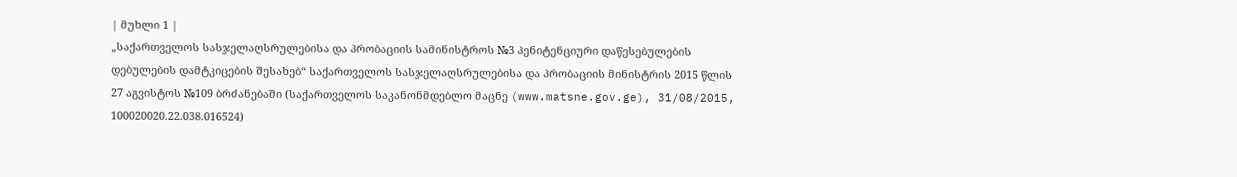| მუხლი 1 |
„საქართველოს სასჯელაღსრულებისა და პრობაციის სამინისტროს №3 პენიტენციური დაწესებულების დებულების დამტკიცების შესახებ“ საქართველოს სასჯელაღსრულებისა და პრობაციის მინისტრის 2015 წლის 27 აგვისტოს №109 ბრძანებაში (საქართველოს საკანონმდებლო მაცნე (www.matsne.gov.ge), 31/08/2015, 100020020.22.038.016524)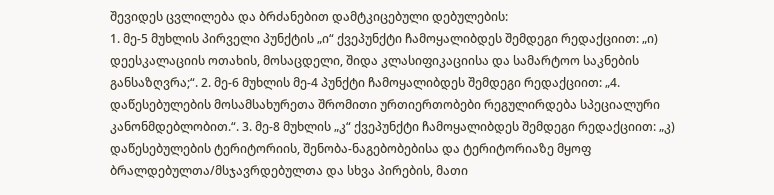შევიდეს ცვლილება და ბრძანებით დამტკიცებული დებულების:
1. მე-5 მუხლის პირველი პუნქტის „ი“ ქვეპუნქტი ჩამოყალიბდეს შემდეგი რედაქციით: „ი) დეესკალაციის ოთახის, მოსაცდელი, შიდა კლასიფიკაციისა და სამარტოო საკნების განსაზღვრა;“. 2. მე-6 მუხლის მე-4 პუნქტი ჩამოყალიბდეს შემდეგი რედაქციით: „4. დაწესებულების მოსამსახურეთა შრომითი ურთიერთობები რეგულირდება სპეციალური კანონმდებლობით.“. 3. მე-8 მუხლის „კ“ ქვეპუნქტი ჩამოყალიბდეს შემდეგი რედაქციით: „კ) დაწესებულების ტერიტორიის, შენობა-ნაგებობებისა და ტერიტორიაზე მყოფ ბრალდებულთა/მსჯავრდებულთა და სხვა პირების, მათი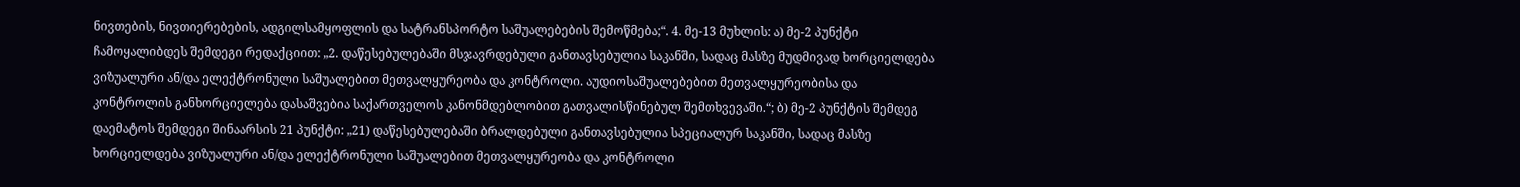ნივთების, ნივთიერებების, ადგილსამყოფლის და სატრანსპორტო საშუალებების შემოწმება;“. 4. მე-13 მუხლის: ა) მე-2 პუნქტი ჩამოყალიბდეს შემდეგი რედაქციით: „2. დაწესებულებაში მსჯავრდებული განთავსებულია საკანში, სადაც მასზე მუდმივად ხორციელდება ვიზუალური ან/და ელექტრონული საშუალებით მეთვალყურეობა და კონტროლი. აუდიოსაშუალებებით მეთვალყურეობისა და კონტროლის განხორციელება დასაშვებია საქართველოს კანონმდებლობით გათვალისწინებულ შემთხვევაში.“; ბ) მე-2 პუნქტის შემდეგ დაემატოს შემდეგი შინაარსის 21 პუნქტი: „21) დაწესებულებაში ბრალდებული განთავსებულია სპეციალურ საკანში, სადაც მასზე ხორციელდება ვიზუალური ან/და ელექტრონული საშუალებით მეთვალყურეობა და კონტროლი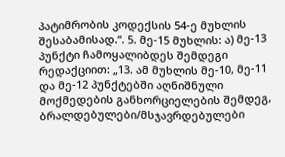პატიმრობის კოდექსის 54-ე მუხლის შესაბამისად.“. 5. მე-15 მუხლის: ა) მე-13 პუნქტი ჩამოყალიბდეს შემდეგი რედაქციით: „13. ამ მუხლის მე-10, მე-11 და მე-12 პუნქტებში აღნიშნული მოქმედების განხორციელების შემდეგ, ბრალდებულები/მსჯავრდებულები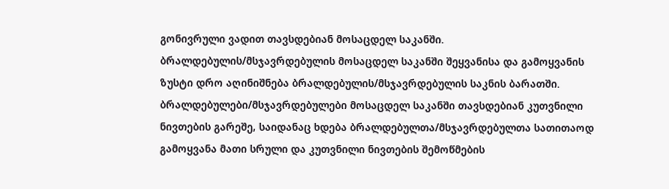გონივრული ვადით თავსდებიან მოსაცდელ საკანში. ბრალდებულის/მსჯავრდებულის მოსაცდელ საკანში შეყვანისა და გამოყვანის ზუსტი დრო აღინიშნება ბრალდებულის/მსჯავრდებულის საკნის ბარათში. ბრალდებულები/მსჯავრდებულები მოსაცდელ საკანში თავსდებიან კუთვნილი ნივთების გარეშე, საიდანაც ხდება ბრალდებულთა/მსჯავრდებულთა სათითაოდ გამოყვანა მათი სრული და კუთვნილი ნივთების შემოწმების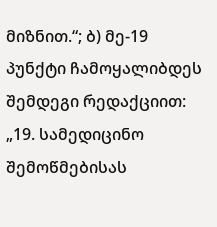მიზნით.“; ბ) მე-19 პუნქტი ჩამოყალიბდეს შემდეგი რედაქციით: „19. სამედიცინო შემოწმებისას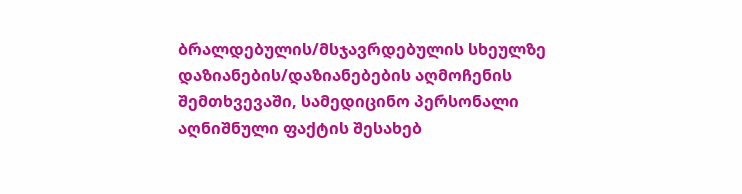ბრალდებულის/მსჯავრდებულის სხეულზე დაზიანების/დაზიანებების აღმოჩენის შემთხვევაში, სამედიცინო პერსონალი აღნიშნული ფაქტის შესახებ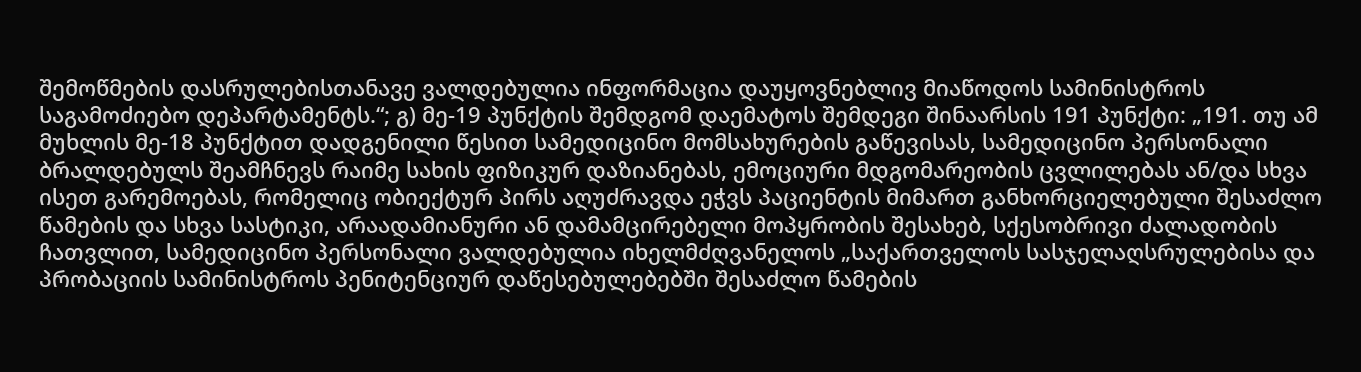შემოწმების დასრულებისთანავე ვალდებულია ინფორმაცია დაუყოვნებლივ მიაწოდოს სამინისტროს საგამოძიებო დეპარტამენტს.“; გ) მე-19 პუნქტის შემდგომ დაემატოს შემდეგი შინაარსის 191 პუნქტი: „191. თუ ამ მუხლის მე-18 პუნქტით დადგენილი წესით სამედიცინო მომსახურების გაწევისას, სამედიცინო პერსონალი ბრალდებულს შეამჩნევს რაიმე სახის ფიზიკურ დაზიანებას, ემოციური მდგომარეობის ცვლილებას ან/და სხვა ისეთ გარემოებას, რომელიც ობიექტურ პირს აღუძრავდა ეჭვს პაციენტის მიმართ განხორციელებული შესაძლო წამების და სხვა სასტიკი, არაადამიანური ან დამამცირებელი მოპყრობის შესახებ, სქესობრივი ძალადობის ჩათვლით, სამედიცინო პერსონალი ვალდებულია იხელმძღვანელოს „საქართველოს სასჯელაღსრულებისა და პრობაციის სამინისტროს პენიტენციურ დაწესებულებებში შესაძლო წამების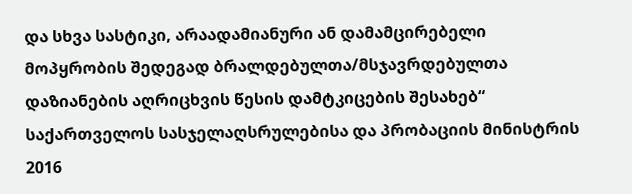და სხვა სასტიკი, არაადამიანური ან დამამცირებელი მოპყრობის შედეგად ბრალდებულთა/მსჯავრდებულთა დაზიანების აღრიცხვის წესის დამტკიცების შესახებ“ საქართველოს სასჯელაღსრულებისა და პრობაციის მინისტრის 2016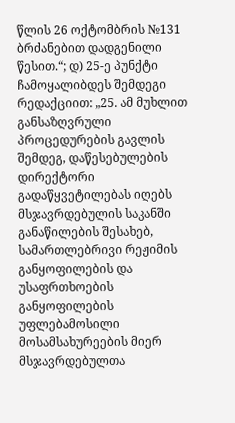წლის 26 ოქტომბრის №131 ბრძანებით დადგენილი წესით.“; დ) 25-ე პუნქტი ჩამოყალიბდეს შემდეგი რედაქციით: „25. ამ მუხლით განსაზღვრული პროცედურების გავლის შემდეგ, დაწესებულების დირექტორი გადაწყვეტილებას იღებს მსჯავრდებულის საკანში განაწილების შესახებ, სამართლებრივი რეჟიმის განყოფილების და უსაფრთხოების განყოფილების უფლებამოსილი მოსამსახურეების მიერ მსჯავრდებულთა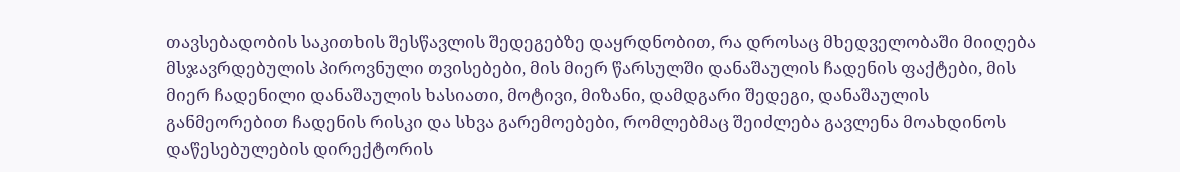თავსებადობის საკითხის შესწავლის შედეგებზე დაყრდნობით, რა დროსაც მხედველობაში მიიღება მსჯავრდებულის პიროვნული თვისებები, მის მიერ წარსულში დანაშაულის ჩადენის ფაქტები, მის მიერ ჩადენილი დანაშაულის ხასიათი, მოტივი, მიზანი, დამდგარი შედეგი, დანაშაულის განმეორებით ჩადენის რისკი და სხვა გარემოებები, რომლებმაც შეიძლება გავლენა მოახდინოს დაწესებულების დირექტორის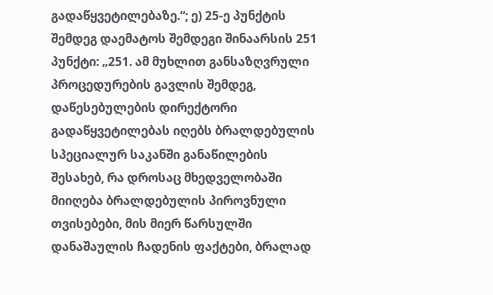გადაწყვეტილებაზე.“; ე) 25-ე პუნქტის შემდეგ დაემატოს შემდეგი შინაარსის 251 პუნქტი: „251. ამ მუხლით განსაზღვრული პროცედურების გავლის შემდეგ, დაწესებულების დირექტორი გადაწყვეტილებას იღებს ბრალდებულის სპეციალურ საკანში განაწილების შესახებ, რა დროსაც მხედველობაში მიიღება ბრალდებულის პიროვნული თვისებები, მის მიერ წარსულში დანაშაულის ჩადენის ფაქტები, ბრალად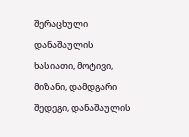შერაცხული დანაშაულის ხასიათი, მოტივი, მიზანი, დამდგარი შედეგი, დანაშაულის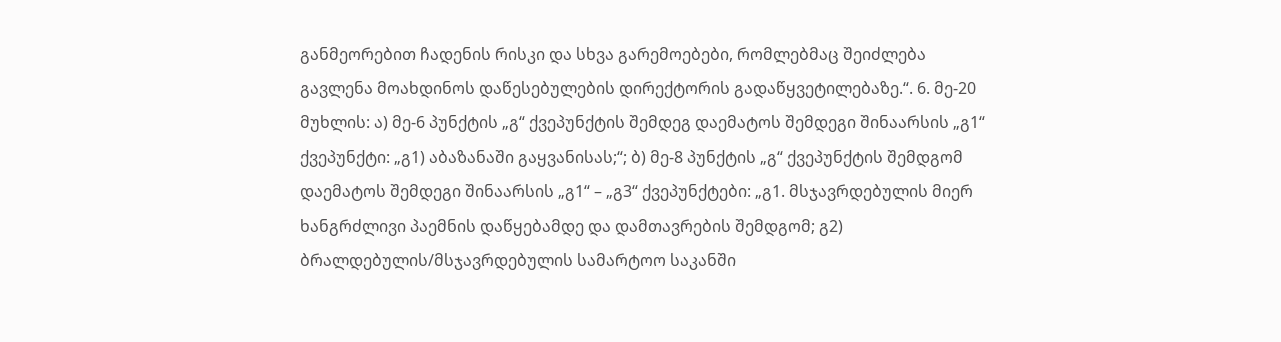განმეორებით ჩადენის რისკი და სხვა გარემოებები, რომლებმაც შეიძლება გავლენა მოახდინოს დაწესებულების დირექტორის გადაწყვეტილებაზე.“. 6. მე-20 მუხლის: ა) მე-6 პუნქტის „გ“ ქვეპუნქტის შემდეგ დაემატოს შემდეგი შინაარსის „გ1“ ქვეპუნქტი: „გ1) აბაზანაში გაყვანისას;“; ბ) მე-8 პუნქტის „გ“ ქვეპუნქტის შემდგომ დაემატოს შემდეგი შინაარსის „გ1“ – „გ3“ ქვეპუნქტები: „გ1. მსჯავრდებულის მიერ ხანგრძლივი პაემნის დაწყებამდე და დამთავრების შემდგომ; გ2) ბრალდებულის/მსჯავრდებულის სამარტოო საკანში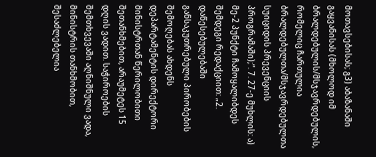მოთავსებისას; გ3) აბაზანაში გაყვანისას (მხოლოდ იმ ბრალდებულის/მსჯავრდებულის, რომელიც ჩართულია ბრალდებულთა/მსჯავრდებულთა სუიციდის პრევენციის პროგრამაში);“. 7. 27-ე მუხლის: ა) მე-2 პუნქტი ჩამოყალიბდეს შემდეგი რედაქციით: „2. დაწესებულებაში განსაკუთრებული პირობების შემოღებას ახდენს დეპარტამენტის დირექტორი მინისტრთან წერილობითი შეთანხმებით, არაუმეტეს 15 დღის ვადით. საჭიროების შემთხვევაში აღნიშნული ვადა, მინისტრის თანხმობით, შესაძლებელია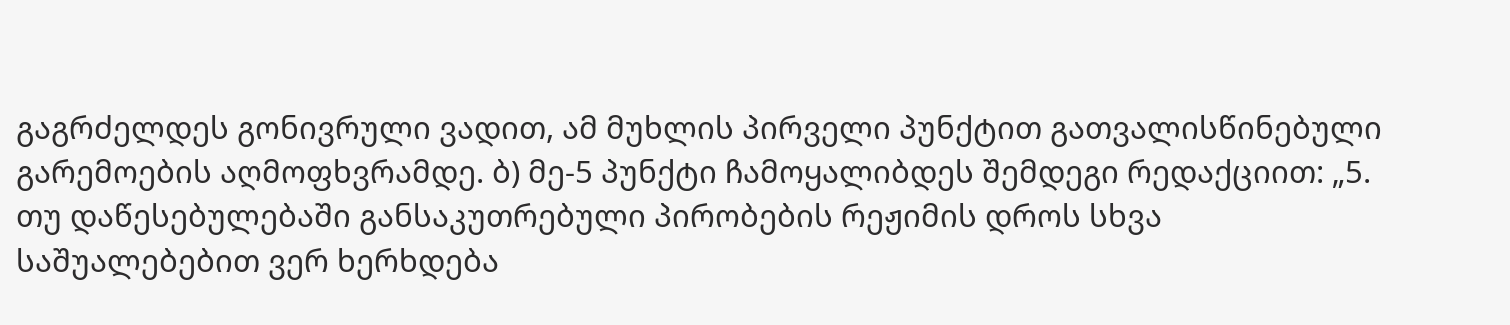გაგრძელდეს გონივრული ვადით, ამ მუხლის პირველი პუნქტით გათვალისწინებული გარემოების აღმოფხვრამდე. ბ) მე-5 პუნქტი ჩამოყალიბდეს შემდეგი რედაქციით: „5. თუ დაწესებულებაში განსაკუთრებული პირობების რეჟიმის დროს სხვა საშუალებებით ვერ ხერხდება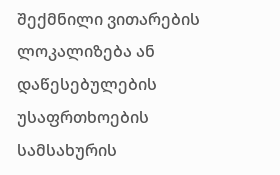შექმნილი ვითარების ლოკალიზება ან დაწესებულების უსაფრთხოების სამსახურის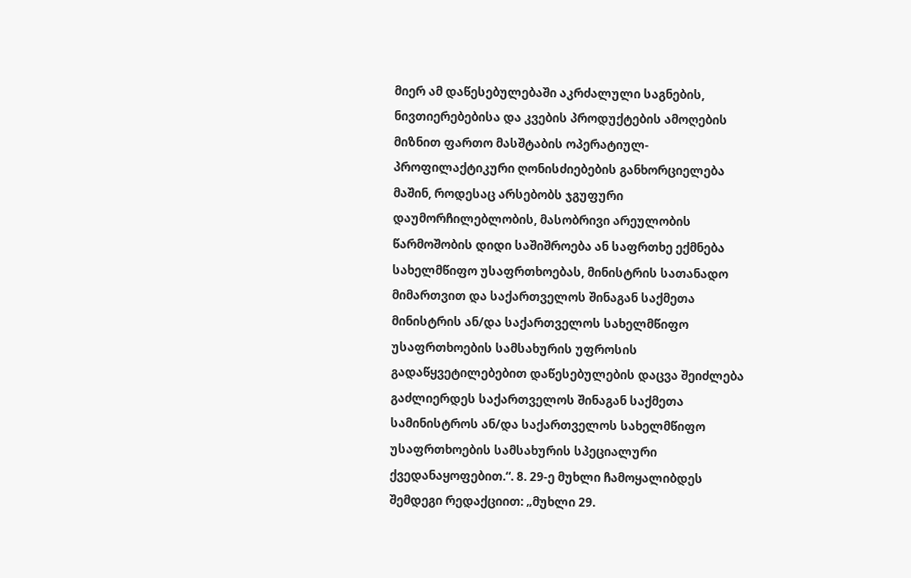მიერ ამ დაწესებულებაში აკრძალული საგნების, ნივთიერებებისა და კვების პროდუქტების ამოღების მიზნით ფართო მასშტაბის ოპერატიულ-პროფილაქტიკური ღონისძიებების განხორციელება მაშინ, როდესაც არსებობს ჯგუფური დაუმორჩილებლობის, მასობრივი არეულობის წარმოშობის დიდი საშიშროება ან საფრთხე ექმნება სახელმწიფო უსაფრთხოებას, მინისტრის სათანადო მიმართვით და საქართველოს შინაგან საქმეთა მინისტრის ან/და საქართველოს სახელმწიფო უსაფრთხოების სამსახურის უფროსის გადაწყვეტილებებით დაწესებულების დაცვა შეიძლება გაძლიერდეს საქართველოს შინაგან საქმეთა სამინისტროს ან/და საქართველოს სახელმწიფო უსაფრთხოების სამსახურის სპეციალური ქვედანაყოფებით.“. 8. 29-ე მუხლი ჩამოყალიბდეს შემდეგი რედაქციით: „მუხლი 29.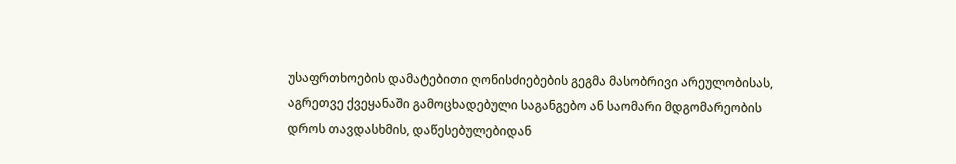უსაფრთხოების დამატებითი ღონისძიებების გეგმა მასობრივი არეულობისას, აგრეთვე ქვეყანაში გამოცხადებული საგანგებო ან საომარი მდგომარეობის დროს თავდასხმის, დაწესებულებიდან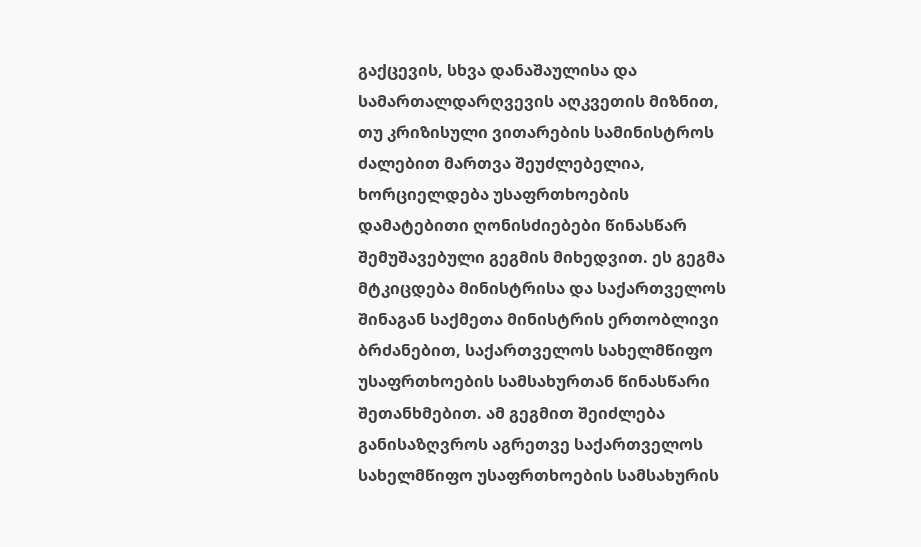გაქცევის, სხვა დანაშაულისა და სამართალდარღვევის აღკვეთის მიზნით, თუ კრიზისული ვითარების სამინისტროს ძალებით მართვა შეუძლებელია, ხორციელდება უსაფრთხოების დამატებითი ღონისძიებები წინასწარ შემუშავებული გეგმის მიხედვით. ეს გეგმა მტკიცდება მინისტრისა და საქართველოს შინაგან საქმეთა მინისტრის ერთობლივი ბრძანებით, საქართველოს სახელმწიფო უსაფრთხოების სამსახურთან წინასწარი შეთანხმებით. ამ გეგმით შეიძლება განისაზღვროს აგრეთვე საქართველოს სახელმწიფო უსაფრთხოების სამსახურის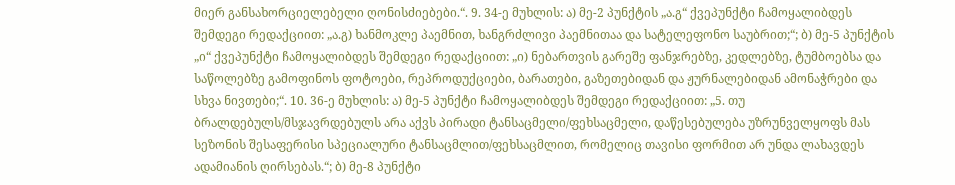მიერ განსახორციელებელი ღონისძიებები.“. 9. 34-ე მუხლის: ა) მე-2 პუნქტის „ა.გ“ ქვეპუნქტი ჩამოყალიბდეს შემდეგი რედაქციით: „ა.გ) ხანმოკლე პაემნით, ხანგრძლივი პაემნითაა და სატელეფონო საუბრით;“; ბ) მე-5 პუნქტის „ი“ ქვეპუნქტი ჩამოყალიბდეს შემდეგი რედაქციით: „ი) ნებართვის გარეშე ფანჯრებზე, კედლებზე, ტუმბოებსა და საწოლებზე გამოფინოს ფოტოები, რეპროდუქციები, ბარათები, გაზეთებიდან და ჟურნალებიდან ამონაჭრები და სხვა ნივთები;“. 10. 36-ე მუხლის: ა) მე-5 პუნქტი ჩამოყალიბდეს შემდეგი რედაქციით: „5. თუ ბრალდებულს/მსჯავრდებულს არა აქვს პირადი ტანსაცმელი/ფეხსაცმელი, დაწესებულება უზრუნველყოფს მას სეზონის შესაფერისი სპეციალური ტანსაცმლით/ფეხსაცმლით, რომელიც თავისი ფორმით არ უნდა ლახავდეს ადამიანის ღირსებას.“; ბ) მე-8 პუნქტი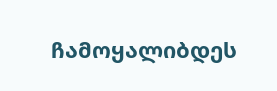ჩამოყალიბდეს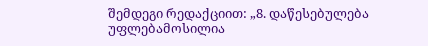შემდეგი რედაქციით: „8. დაწესებულება უფლებამოსილია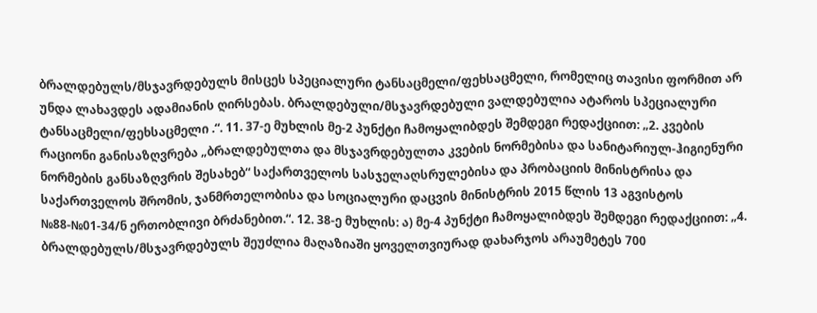ბრალდებულს/მსჯავრდებულს მისცეს სპეციალური ტანსაცმელი/ფეხსაცმელი, რომელიც თავისი ფორმით არ უნდა ლახავდეს ადამიანის ღირსებას. ბრალდებული/მსჯავრდებული ვალდებულია ატაროს სპეციალური ტანსაცმელი/ფეხსაცმელი .“. 11. 37-ე მუხლის მე-2 პუნქტი ჩამოყალიბდეს შემდეგი რედაქციით: „2. კვების რაციონი განისაზღვრება „ბრალდებულთა და მსჯავრდებულთა კვების ნორმებისა და სანიტარიულ-ჰიგიენური ნორმების განსაზღვრის შესახებ“ საქართველოს სასჯელაღსრულებისა და პრობაციის მინისტრისა და საქართველოს შრომის, ჯანმრთელობისა და სოციალური დაცვის მინისტრის 2015 წლის 13 აგვისტოს №88-№01-34/ნ ერთობლივი ბრძანებით.“. 12. 38-ე მუხლის: ა) მე-4 პუნქტი ჩამოყალიბდეს შემდეგი რედაქციით: „4. ბრალდებულს/მსჯავრდებულს შეუძლია მაღაზიაში ყოველთვიურად დახარჯოს არაუმეტეს 700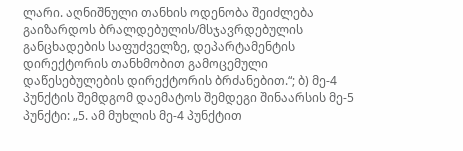ლარი. აღნიშნული თანხის ოდენობა შეიძლება გაიზარდოს ბრალდებულის/მსჯავრდებულის განცხადების საფუძველზე, დეპარტამენტის დირექტორის თანხმობით გამოცემული დაწესებულების დირექტორის ბრძანებით.“; ბ) მე-4 პუნქტის შემდგომ დაემატოს შემდეგი შინაარსის მე-5 პუნქტი: „5. ამ მუხლის მე-4 პუნქტით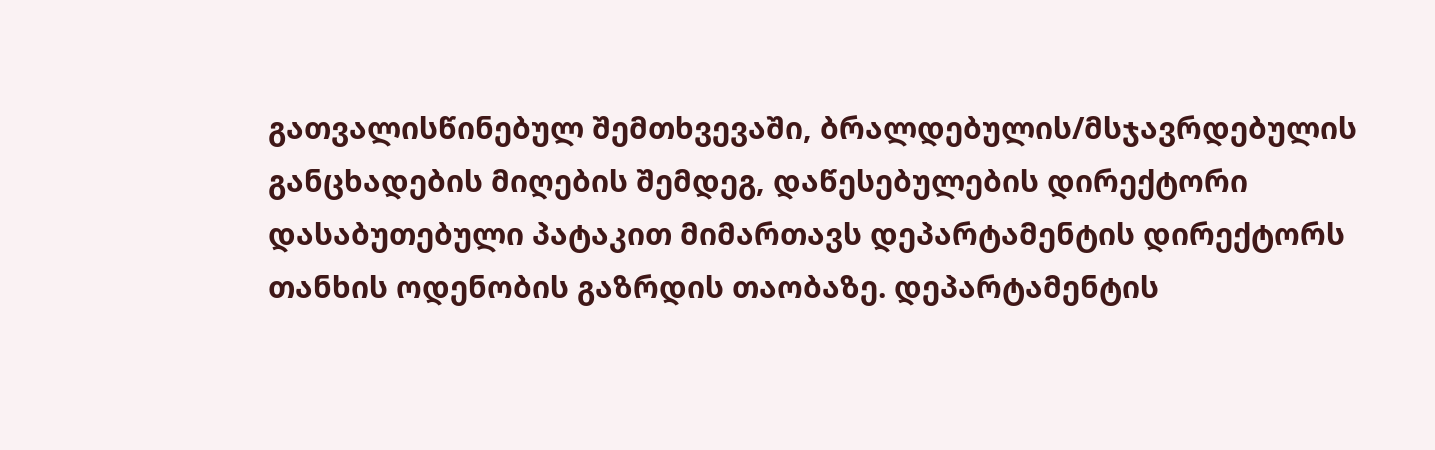გათვალისწინებულ შემთხვევაში, ბრალდებულის/მსჯავრდებულის განცხადების მიღების შემდეგ, დაწესებულების დირექტორი დასაბუთებული პატაკით მიმართავს დეპარტამენტის დირექტორს თანხის ოდენობის გაზრდის თაობაზე. დეპარტამენტის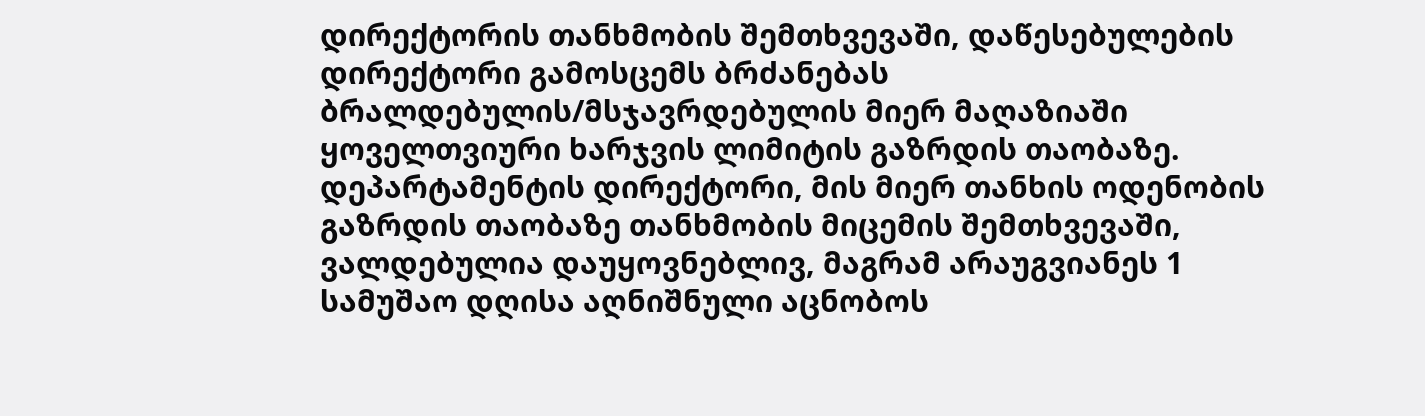დირექტორის თანხმობის შემთხვევაში, დაწესებულების დირექტორი გამოსცემს ბრძანებას ბრალდებულის/მსჯავრდებულის მიერ მაღაზიაში ყოველთვიური ხარჯვის ლიმიტის გაზრდის თაობაზე. დეპარტამენტის დირექტორი, მის მიერ თანხის ოდენობის გაზრდის თაობაზე თანხმობის მიცემის შემთხვევაში, ვალდებულია დაუყოვნებლივ, მაგრამ არაუგვიანეს 1 სამუშაო დღისა აღნიშნული აცნობოს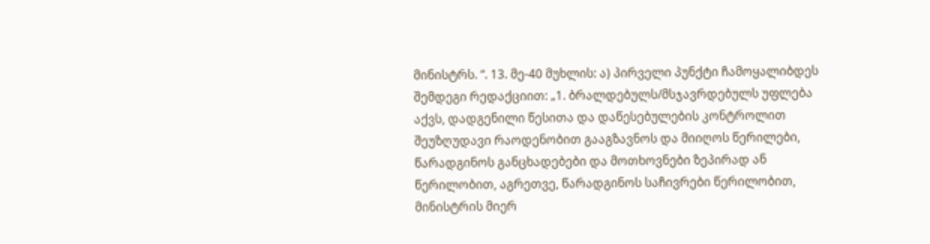მინისტრს. “. 13. მე-40 მუხლის: ა) პირველი პუნქტი ჩამოყალიბდეს შემდეგი რედაქციით: „1. ბრალდებულს/მსჯავრდებულს უფლება აქვს, დადგენილი წესითა და დაწესებულების კონტროლით შეუზღუდავი რაოდენობით გააგზავნოს და მიიღოს წერილები, წარადგინოს განცხადებები და მოთხოვნები ზეპირად ან წერილობით, აგრეთვე, წარადგინოს საჩივრები წერილობით, მინისტრის მიერ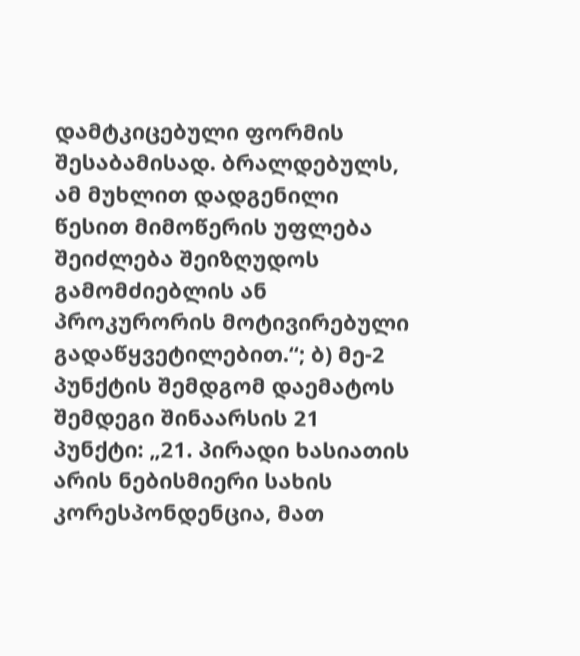დამტკიცებული ფორმის შესაბამისად. ბრალდებულს, ამ მუხლით დადგენილი წესით მიმოწერის უფლება შეიძლება შეიზღუდოს გამომძიებლის ან პროკურორის მოტივირებული გადაწყვეტილებით.“; ბ) მე-2 პუნქტის შემდგომ დაემატოს შემდეგი შინაარსის 21 პუნქტი: „21. პირადი ხასიათის არის ნებისმიერი სახის კორესპონდენცია, მათ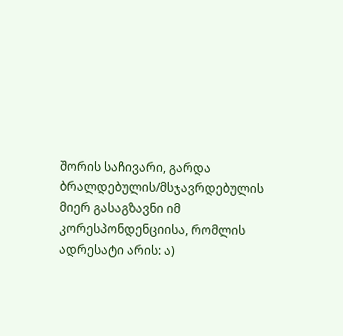შორის საჩივარი, გარდა ბრალდებულის/მსჯავრდებულის მიერ გასაგზავნი იმ კორესპონდენციისა, რომლის ადრესატი არის: ა)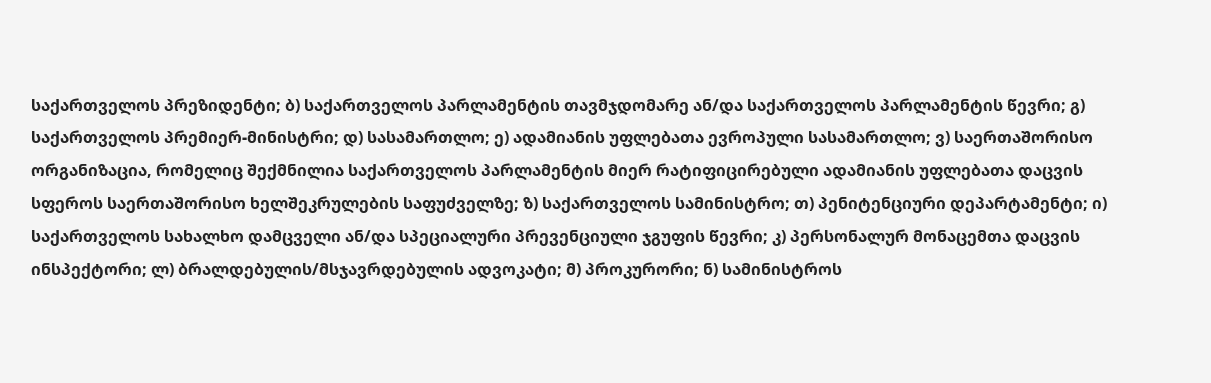საქართველოს პრეზიდენტი; ბ) საქართველოს პარლამენტის თავმჯდომარე ან/და საქართველოს პარლამენტის წევრი; გ) საქართველოს პრემიერ-მინისტრი; დ) სასამართლო; ე) ადამიანის უფლებათა ევროპული სასამართლო; ვ) საერთაშორისო ორგანიზაცია, რომელიც შექმნილია საქართველოს პარლამენტის მიერ რატიფიცირებული ადამიანის უფლებათა დაცვის სფეროს საერთაშორისო ხელშეკრულების საფუძველზე; ზ) საქართველოს სამინისტრო; თ) პენიტენციური დეპარტამენტი; ი) საქართველოს სახალხო დამცველი ან/და სპეციალური პრევენციული ჯგუფის წევრი; კ) პერსონალურ მონაცემთა დაცვის ინსპექტორი; ლ) ბრალდებულის/მსჯავრდებულის ადვოკატი; მ) პროკურორი; ნ) სამინისტროს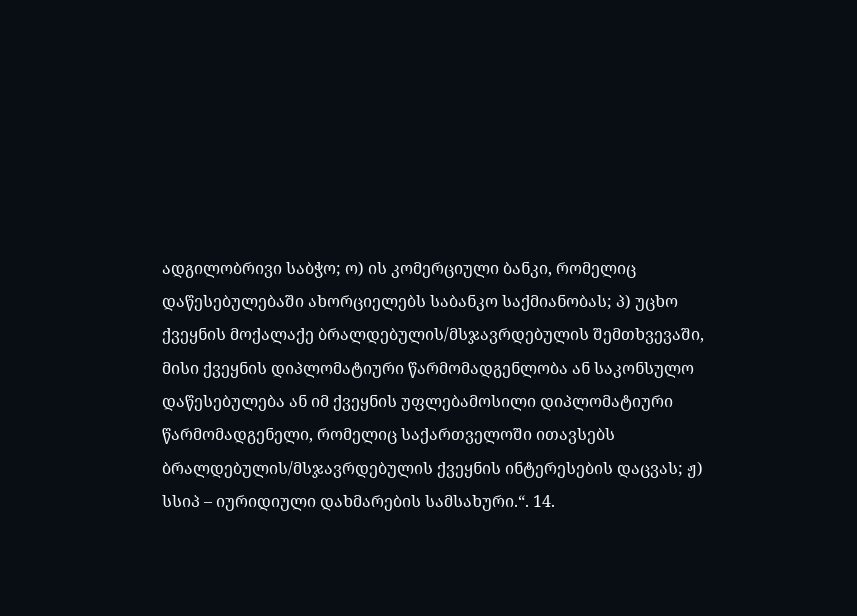ადგილობრივი საბჭო; ო) ის კომერციული ბანკი, რომელიც დაწესებულებაში ახორციელებს საბანკო საქმიანობას; პ) უცხო ქვეყნის მოქალაქე ბრალდებულის/მსჯავრდებულის შემთხვევაში, მისი ქვეყნის დიპლომატიური წარმომადგენლობა ან საკონსულო დაწესებულება ან იმ ქვეყნის უფლებამოსილი დიპლომატიური წარმომადგენელი, რომელიც საქართველოში ითავსებს ბრალდებულის/მსჯავრდებულის ქვეყნის ინტერესების დაცვას; ჟ) სსიპ – იურიდიული დახმარების სამსახური.“. 14.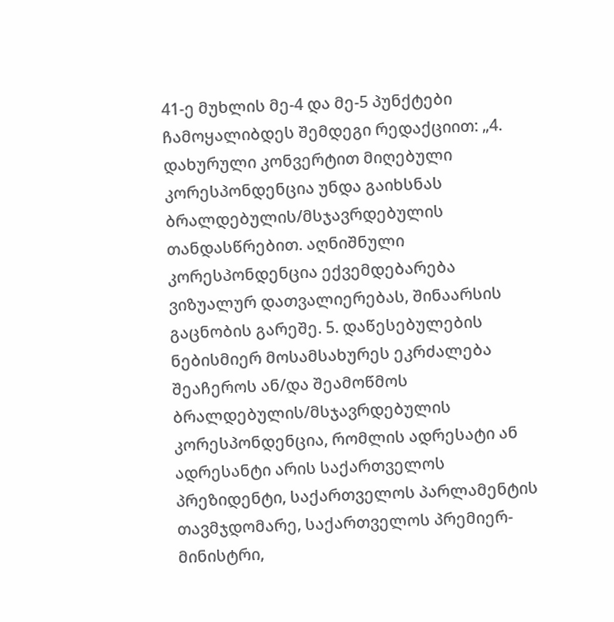41-ე მუხლის მე-4 და მე-5 პუნქტები ჩამოყალიბდეს შემდეგი რედაქციით: „4. დახურული კონვერტით მიღებული კორესპონდენცია უნდა გაიხსნას ბრალდებულის/მსჯავრდებულის თანდასწრებით. აღნიშნული კორესპონდენცია ექვემდებარება ვიზუალურ დათვალიერებას, შინაარსის გაცნობის გარეშე. 5. დაწესებულების ნებისმიერ მოსამსახურეს ეკრძალება შეაჩეროს ან/და შეამოწმოს ბრალდებულის/მსჯავრდებულის კორესპონდენცია, რომლის ადრესატი ან ადრესანტი არის საქართველოს პრეზიდენტი, საქართველოს პარლამენტის თავმჯდომარე, საქართველოს პრემიერ-მინისტრი,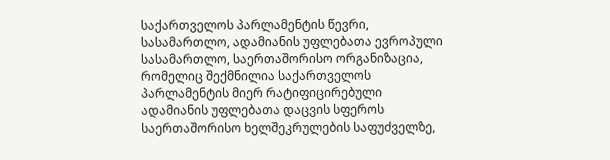საქართველოს პარლამენტის წევრი, სასამართლო, ადამიანის უფლებათა ევროპული სასამართლო, საერთაშორისო ორგანიზაცია, რომელიც შექმნილია საქართველოს პარლამენტის მიერ რატიფიცირებული ადამიანის უფლებათა დაცვის სფეროს საერთაშორისო ხელშეკრულების საფუძველზე,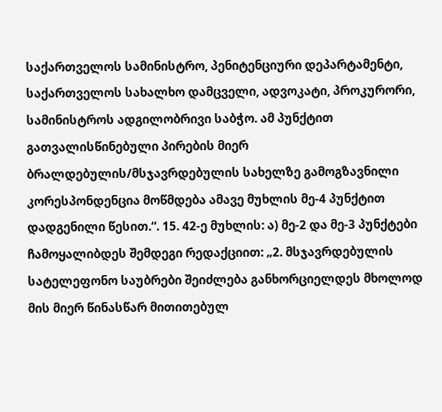საქართველოს სამინისტრო, პენიტენციური დეპარტამენტი, საქართველოს სახალხო დამცველი, ადვოკატი, პროკურორი, სამინისტროს ადგილობრივი საბჭო. ამ პუნქტით გათვალისწინებული პირების მიერ ბრალდებულის/მსჯავრდებულის სახელზე გამოგზავნილი კორესპონდენცია მოწმდება ამავე მუხლის მე-4 პუნქტით დადგენილი წესით.“. 15. 42-ე მუხლის: ა) მე-2 და მე-3 პუნქტები ჩამოყალიბდეს შემდეგი რედაქციით: „2. მსჯავრდებულის სატელეფონო საუბრები შეიძლება განხორციელდეს მხოლოდ მის მიერ წინასწარ მითითებულ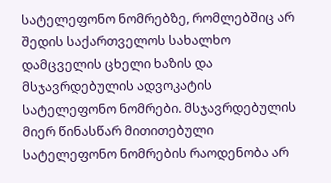სატელეფონო ნომრებზე, რომლებშიც არ შედის საქართველოს სახალხო დამცველის ცხელი ხაზის და მსჯავრდებულის ადვოკატის სატელეფონო ნომრები. მსჯავრდებულის მიერ წინასწარ მითითებული სატელეფონო ნომრების რაოდენობა არ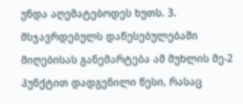უნდა აღემატებოდეს ხუთს. 3. მსჯავრდებულს დაწესებულებაში მიღებისას განემარტება ამ მუხლის მე-2 პუნქტით დადგენილი წესი, რასაც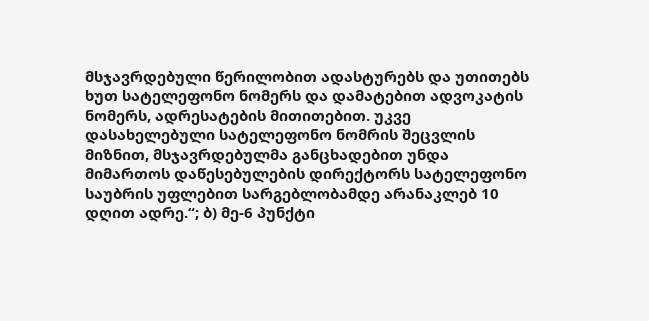მსჯავრდებული წერილობით ადასტურებს და უთითებს ხუთ სატელეფონო ნომერს და დამატებით ადვოკატის ნომერს, ადრესატების მითითებით. უკვე დასახელებული სატელეფონო ნომრის შეცვლის მიზნით, მსჯავრდებულმა განცხადებით უნდა მიმართოს დაწესებულების დირექტორს სატელეფონო საუბრის უფლებით სარგებლობამდე არანაკლებ 10 დღით ადრე.“; ბ) მე-6 პუნქტი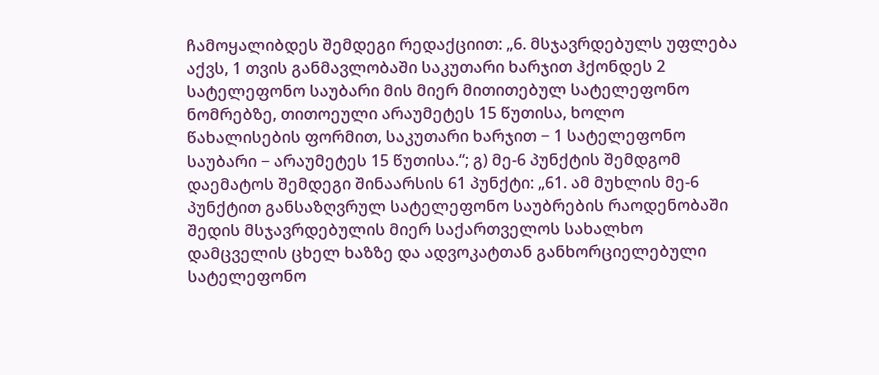ჩამოყალიბდეს შემდეგი რედაქციით: „6. მსჯავრდებულს უფლება აქვს, 1 თვის განმავლობაში საკუთარი ხარჯით ჰქონდეს 2 სატელეფონო საუბარი მის მიერ მითითებულ სატელეფონო ნომრებზე, თითოეული არაუმეტეს 15 წუთისა, ხოლო წახალისების ფორმით, საკუთარი ხარჯით − 1 სატელეფონო საუბარი − არაუმეტეს 15 წუთისა.“; გ) მე-6 პუნქტის შემდგომ დაემატოს შემდეგი შინაარსის 61 პუნქტი: „61. ამ მუხლის მე-6 პუნქტით განსაზღვრულ სატელეფონო საუბრების რაოდენობაში შედის მსჯავრდებულის მიერ საქართველოს სახალხო დამცველის ცხელ ხაზზე და ადვოკატთან განხორციელებული სატელეფონო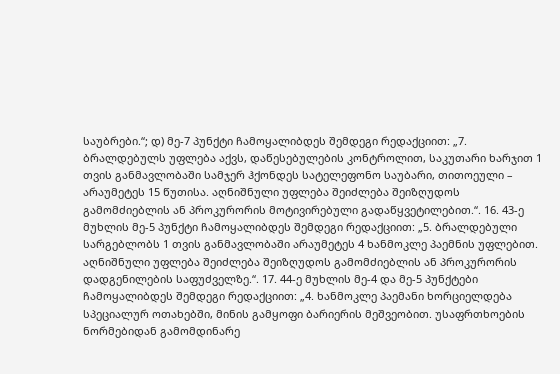საუბრები.“; დ) მე-7 პუნქტი ჩამოყალიბდეს შემდეგი რედაქციით: „7. ბრალდებულს უფლება აქვს, დაწესებულების კონტროლით, საკუთარი ხარჯით 1 თვის განმავლობაში სამჯერ ჰქონდეს სატელეფონო საუბარი, თითოეული – არაუმეტეს 15 წუთისა. აღნიშნული უფლება შეიძლება შეიზღუდოს გამომძიებლის ან პროკურორის მოტივირებული გადაწყვეტილებით.“. 16. 43-ე მუხლის მე-5 პუნქტი ჩამოყალიბდეს შემდეგი რედაქციით: „5. ბრალდებული სარგებლობს 1 თვის განმავლობაში არაუმეტეს 4 ხანმოკლე პაემნის უფლებით. აღნიშნული უფლება შეიძლება შეიზღუდოს გამომძიებლის ან პროკურორის დადგენილების საფუძველზე.“. 17. 44-ე მუხლის მე-4 და მე-5 პუნქტები ჩამოყალიბდეს შემდეგი რედაქციით: „4. ხანმოკლე პაემანი ხორციელდება სპეციალურ ოთახებში, მინის გამყოფი ბარიერის მეშვეობით. უსაფრთხოების ნორმებიდან გამომდინარე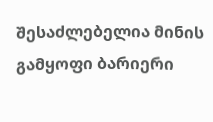შესაძლებელია მინის გამყოფი ბარიერი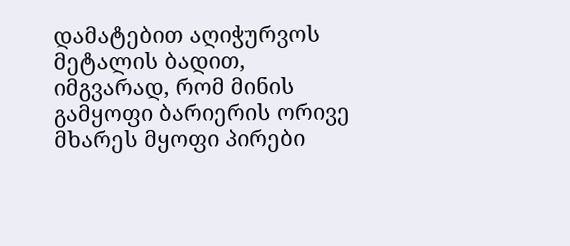დამატებით აღიჭურვოს მეტალის ბადით, იმგვარად, რომ მინის გამყოფი ბარიერის ორივე მხარეს მყოფი პირები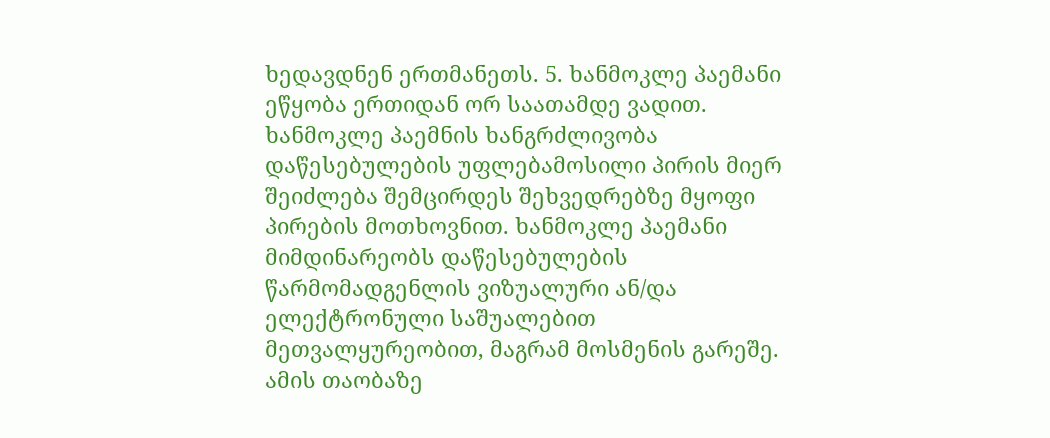ხედავდნენ ერთმანეთს. 5. ხანმოკლე პაემანი ეწყობა ერთიდან ორ საათამდე ვადით. ხანმოკლე პაემნის ხანგრძლივობა დაწესებულების უფლებამოსილი პირის მიერ შეიძლება შემცირდეს შეხვედრებზე მყოფი პირების მოთხოვნით. ხანმოკლე პაემანი მიმდინარეობს დაწესებულების წარმომადგენლის ვიზუალური ან/და ელექტრონული საშუალებით მეთვალყურეობით, მაგრამ მოსმენის გარეშე. ამის თაობაზე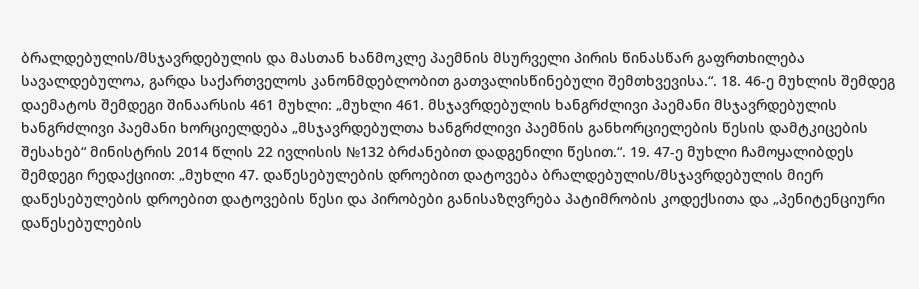ბრალდებულის/მსჯავრდებულის და მასთან ხანმოკლე პაემნის მსურველი პირის წინასწარ გაფრთხილება სავალდებულოა, გარდა საქართველოს კანონმდებლობით გათვალისწინებული შემთხვევისა.“. 18. 46-ე მუხლის შემდეგ დაემატოს შემდეგი შინაარსის 461 მუხლი: „მუხლი 461. მსჯავრდებულის ხანგრძლივი პაემანი მსჯავრდებულის ხანგრძლივი პაემანი ხორციელდება „მსჯავრდებულთა ხანგრძლივი პაემნის განხორციელების წესის დამტკიცების შესახებ“ მინისტრის 2014 წლის 22 ივლისის №132 ბრძანებით დადგენილი წესით.“. 19. 47-ე მუხლი ჩამოყალიბდეს შემდეგი რედაქციით: „მუხლი 47. დაწესებულების დროებით დატოვება ბრალდებულის/მსჯავრდებულის მიერ დაწესებულების დროებით დატოვების წესი და პირობები განისაზღვრება პატიმრობის კოდექსითა და „პენიტენციური დაწესებულების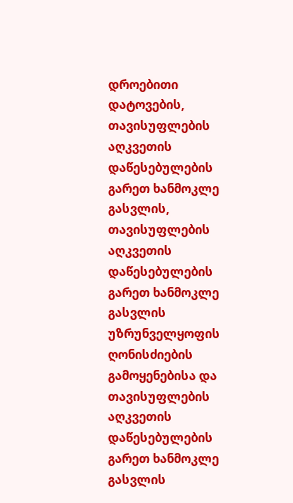დროებითი დატოვების, თავისუფლების აღკვეთის დაწესებულების გარეთ ხანმოკლე გასვლის, თავისუფლების აღკვეთის დაწესებულების გარეთ ხანმოკლე გასვლის უზრუნველყოფის ღონისძიების გამოყენებისა და თავისუფლების აღკვეთის დაწესებულების გარეთ ხანმოკლე გასვლის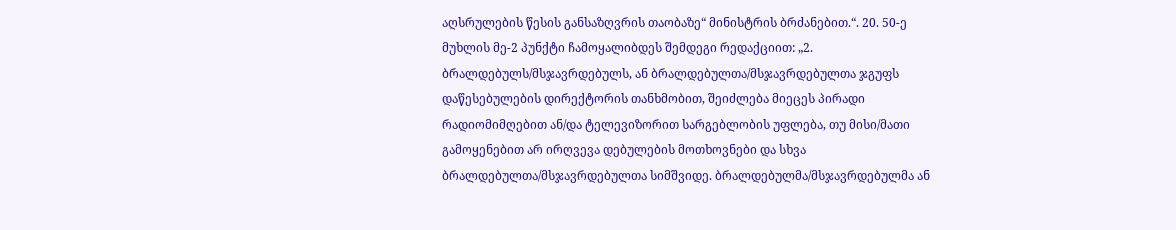აღსრულების წესის განსაზღვრის თაობაზე“ მინისტრის ბრძანებით.“. 20. 50-ე მუხლის მე-2 პუნქტი ჩამოყალიბდეს შემდეგი რედაქციით: „2. ბრალდებულს/მსჯავრდებულს, ან ბრალდებულთა/მსჯავრდებულთა ჯგუფს დაწესებულების დირექტორის თანხმობით, შეიძლება მიეცეს პირადი რადიომიმღებით ან/და ტელევიზორით სარგებლობის უფლება, თუ მისი/მათი გამოყენებით არ ირღვევა დებულების მოთხოვნები და სხვა ბრალდებულთა/მსჯავრდებულთა სიმშვიდე. ბრალდებულმა/მსჯავრდებულმა ან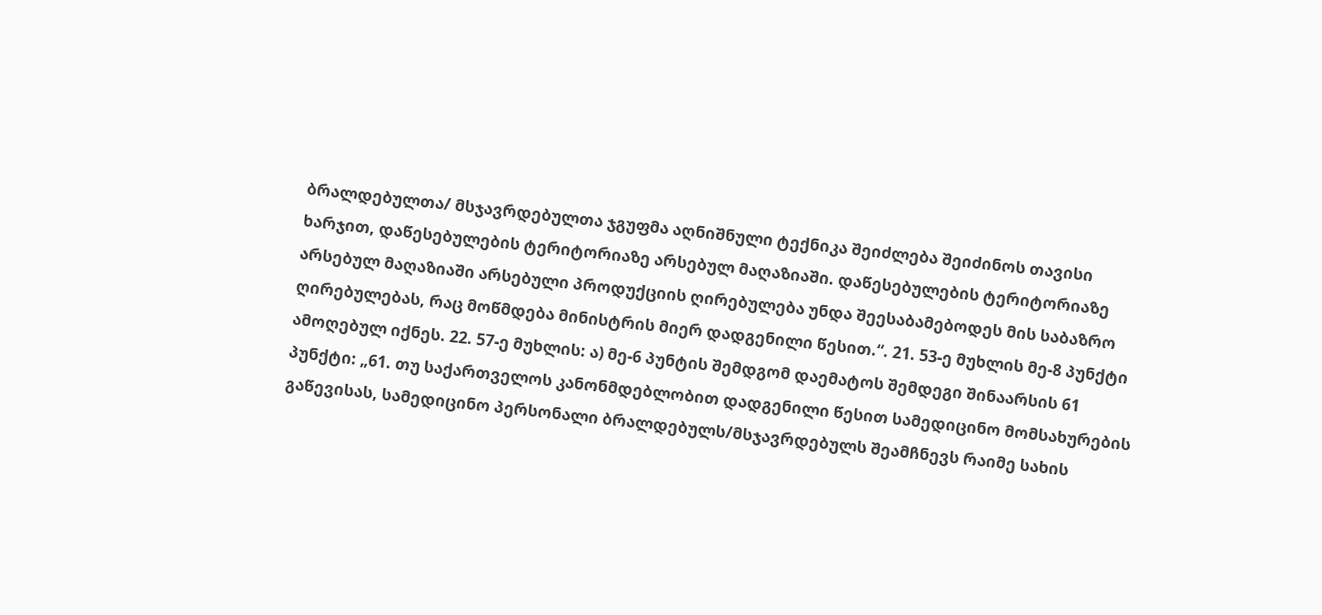ბრალდებულთა/ მსჯავრდებულთა ჯგუფმა აღნიშნული ტექნიკა შეიძლება შეიძინოს თავისი ხარჯით, დაწესებულების ტერიტორიაზე არსებულ მაღაზიაში. დაწესებულების ტერიტორიაზე არსებულ მაღაზიაში არსებული პროდუქციის ღირებულება უნდა შეესაბამებოდეს მის საბაზრო ღირებულებას, რაც მოწმდება მინისტრის მიერ დადგენილი წესით.“. 21. 53-ე მუხლის მე-8 პუნქტი ამოღებულ იქნეს. 22. 57-ე მუხლის: ა) მე-6 პუნტის შემდგომ დაემატოს შემდეგი შინაარსის 61 პუნქტი: „61. თუ საქართველოს კანონმდებლობით დადგენილი წესით სამედიცინო მომსახურების გაწევისას, სამედიცინო პერსონალი ბრალდებულს/მსჯავრდებულს შეამჩნევს რაიმე სახის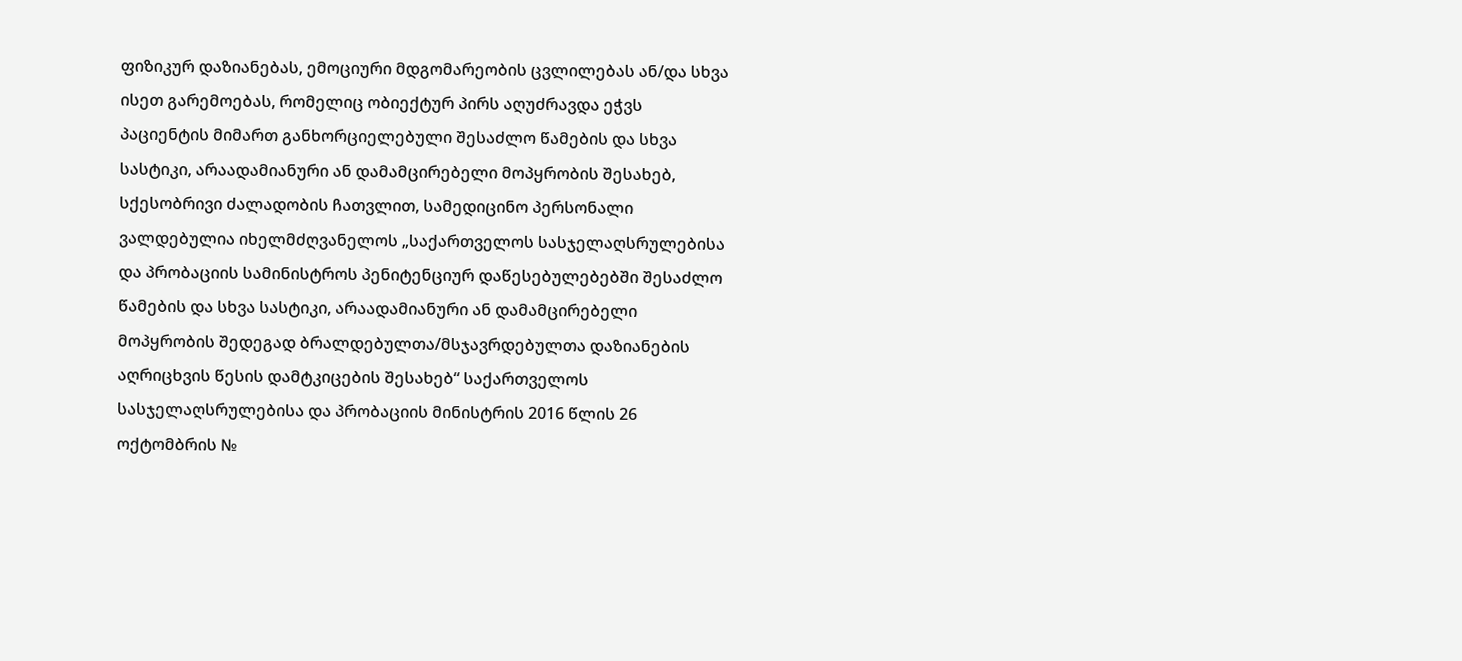ფიზიკურ დაზიანებას, ემოციური მდგომარეობის ცვლილებას ან/და სხვა ისეთ გარემოებას, რომელიც ობიექტურ პირს აღუძრავდა ეჭვს პაციენტის მიმართ განხორციელებული შესაძლო წამების და სხვა სასტიკი, არაადამიანური ან დამამცირებელი მოპყრობის შესახებ, სქესობრივი ძალადობის ჩათვლით, სამედიცინო პერსონალი ვალდებულია იხელმძღვანელოს „საქართველოს სასჯელაღსრულებისა და პრობაციის სამინისტროს პენიტენციურ დაწესებულებებში შესაძლო წამების და სხვა სასტიკი, არაადამიანური ან დამამცირებელი მოპყრობის შედეგად ბრალდებულთა/მსჯავრდებულთა დაზიანების აღრიცხვის წესის დამტკიცების შესახებ“ საქართველოს სასჯელაღსრულებისა და პრობაციის მინისტრის 2016 წლის 26 ოქტომბრის №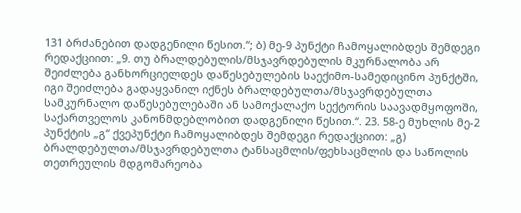131 ბრძანებით დადგენილი წესით.“; ბ) მე-9 პუნქტი ჩამოყალიბდეს შემდეგი რედაქციით: „9. თუ ბრალდებულის/მსჯავრდებულის მკურნალობა არ შეიძლება განხორციელდეს დაწესებულების საექიმო-სამედიცინო პუნქტში, იგი შეიძლება გადაყვანილ იქნეს ბრალდებულთა/მსჯავრდებულთა სამკურნალო დაწესებულებაში ან სამოქალაქო სექტორის საავადმყოფოში, საქართველოს კანონმდებლობით დადგენილი წესით.“. 23. 58-ე მუხლის მე-2 პუნქტის „გ“ ქვეპუნქტი ჩამოყალიბდეს შემდეგი რედაქციით: „გ) ბრალდებულთა/მსჯავრდებულთა ტანსაცმლის/ფეხსაცმლის და საწოლის თეთრეულის მდგომარეობა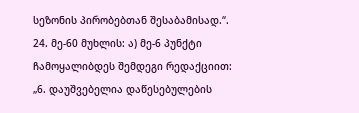სეზონის პირობებთან შესაბამისად.“. 24. მე-60 მუხლის: ა) მე-6 პუნქტი ჩამოყალიბდეს შემდეგი რედაქციით: „6. დაუშვებელია დაწესებულების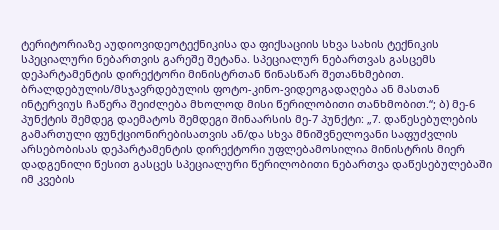ტერიტორიაზე აუდიოვიდეოტექნიკისა და ფიქსაციის სხვა სახის ტექნიკის სპეციალური ნებართვის გარეშე შეტანა. სპეციალურ ნებართვას გასცემს დეპარტამენტის დირექტორი მინისტრთან წინასწარ შეთანხმებით. ბრალდებულის/მსჯავრდებულის ფოტო-კინო-ვიდეოგადაღება ან მასთან ინტერვიუს ჩაწერა შეიძლება მხოლოდ მისი წერილობითი თანხმობით.“; ბ) მე-6 პუნქტის შემდეგ დაემატოს შემდეგი შინაარსის მე-7 პუნქტი: „7. დაწესებულების გამართული ფუნქციონირებისათვის ან/და სხვა მნიშვნელოვანი საფუძვლის არსებობისას დეპარტამენტის დირექტორი უფლებამოსილია მინისტრის მიერ დადგენილი წესით გასცეს სპეციალური წერილობითი ნებართვა დაწესებულებაში იმ კვების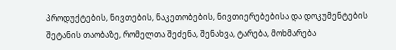პროდუქტების, ნივთების, ნაკეთობების, ნივთიერებებისა და დოკუმენტების შეტანის თაობაზე, რომელთა შეძენა, შენახვა, ტარება, მოხმარება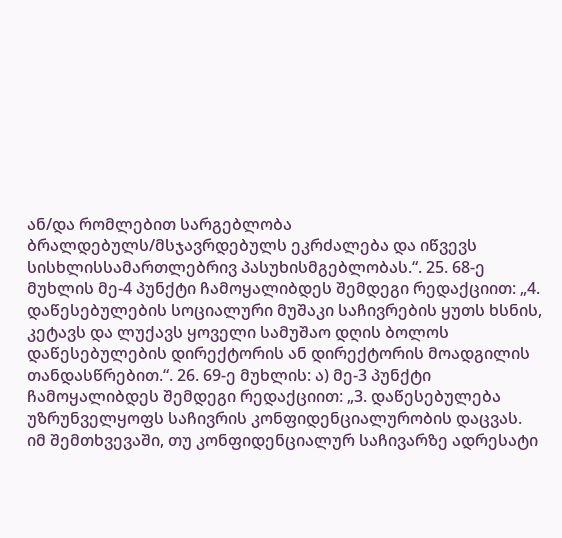ან/და რომლებით სარგებლობა ბრალდებულს/მსჯავრდებულს ეკრძალება და იწვევს სისხლისსამართლებრივ პასუხისმგებლობას.“. 25. 68-ე მუხლის მე-4 პუნქტი ჩამოყალიბდეს შემდეგი რედაქციით: „4. დაწესებულების სოციალური მუშაკი საჩივრების ყუთს ხსნის, კეტავს და ლუქავს ყოველი სამუშაო დღის ბოლოს დაწესებულების დირექტორის ან დირექტორის მოადგილის თანდასწრებით.“. 26. 69-ე მუხლის: ა) მე-3 პუნქტი ჩამოყალიბდეს შემდეგი რედაქციით: „3. დაწესებულება უზრუნველყოფს საჩივრის კონფიდენციალურობის დაცვას. იმ შემთხვევაში, თუ კონფიდენციალურ საჩივარზე ადრესატი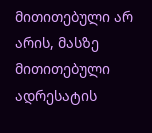მითითებული არ არის, მასზე მითითებული ადრესატის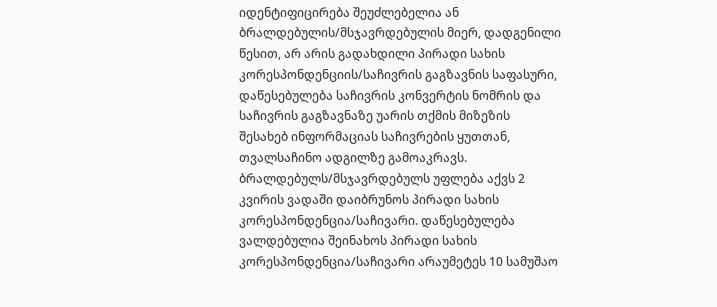იდენტიფიცირება შეუძლებელია ან ბრალდებულის/მსჯავრდებულის მიერ, დადგენილი წესით, არ არის გადახდილი პირადი სახის კორესპონდენციის/საჩივრის გაგზავნის საფასური, დაწესებულება საჩივრის კონვერტის ნომრის და საჩივრის გაგზავნაზე უარის თქმის მიზეზის შესახებ ინფორმაციას საჩივრების ყუთთან, თვალსაჩინო ადგილზე გამოაკრავს. ბრალდებულს/მსჯავრდებულს უფლება აქვს 2 კვირის ვადაში დაიბრუნოს პირადი სახის კორესპონდენცია/საჩივარი. დაწესებულება ვალდებულია შეინახოს პირადი სახის კორესპონდენცია/საჩივარი არაუმეტეს 10 სამუშაო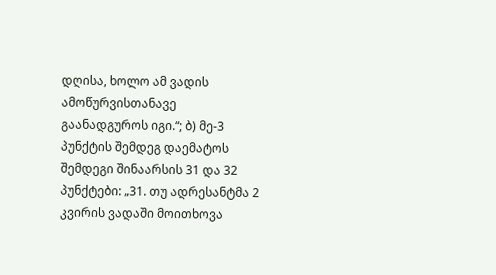დღისა, ხოლო ამ ვადის ამოწურვისთანავე გაანადგუროს იგი.“; ბ) მე-3 პუნქტის შემდეგ დაემატოს შემდეგი შინაარსის 31 და 32 პუნქტები: „31. თუ ადრესანტმა 2 კვირის ვადაში მოითხოვა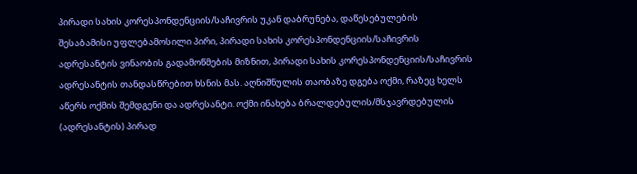პირადი სახის კორესპონდენციის/საჩივრის უკან დაბრუნება, დაწესებულების შესაბამისი უფლებამოსილი პირი, პირადი სახის კორესპონდენციის/საჩივრის ადრესანტის ვინაობის გადამოწმების მიზნით, პირადი სახის კორესპონდენციის/საჩივრის ადრესანტის თანდასწრებით ხსნის მას. აღნიშნულის თაობაზე დგება ოქმი, რაზეც ხელს აწერს ოქმის შემდგენი და ადრესანტი. ოქმი ინახება ბრალდებულის/მსჯავრდებულის (ადრესანტის) პირად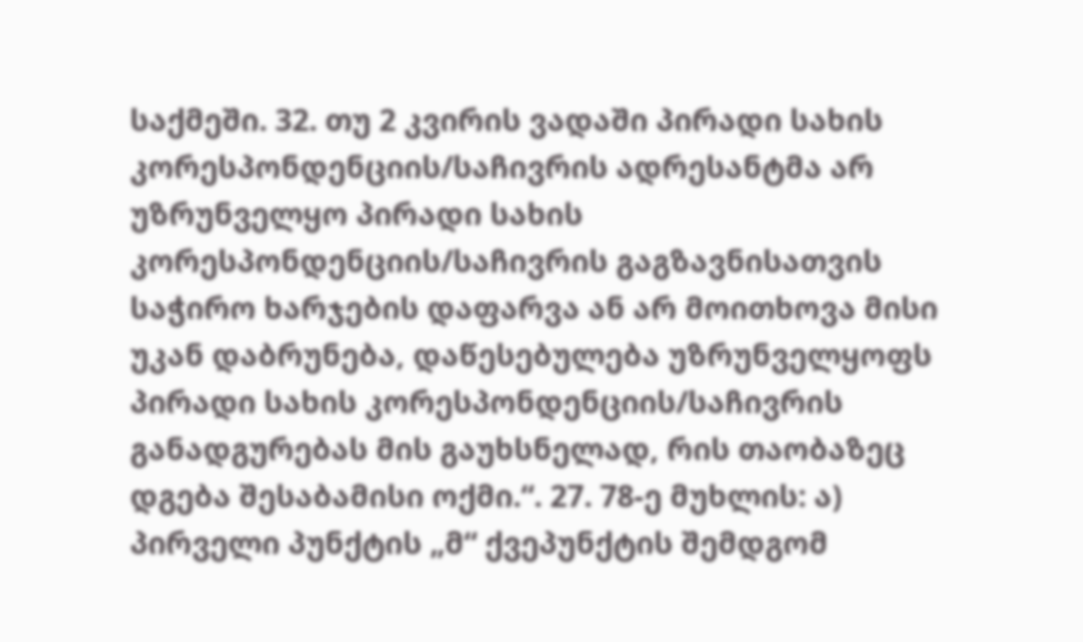საქმეში. 32. თუ 2 კვირის ვადაში პირადი სახის კორესპონდენციის/საჩივრის ადრესანტმა არ უზრუნველყო პირადი სახის კორესპონდენციის/საჩივრის გაგზავნისათვის საჭირო ხარჯების დაფარვა ან არ მოითხოვა მისი უკან დაბრუნება, დაწესებულება უზრუნველყოფს პირადი სახის კორესპონდენციის/საჩივრის განადგურებას მის გაუხსნელად, რის თაობაზეც დგება შესაბამისი ოქმი.“. 27. 78-ე მუხლის: ა) პირველი პუნქტის „მ“ ქვეპუნქტის შემდგომ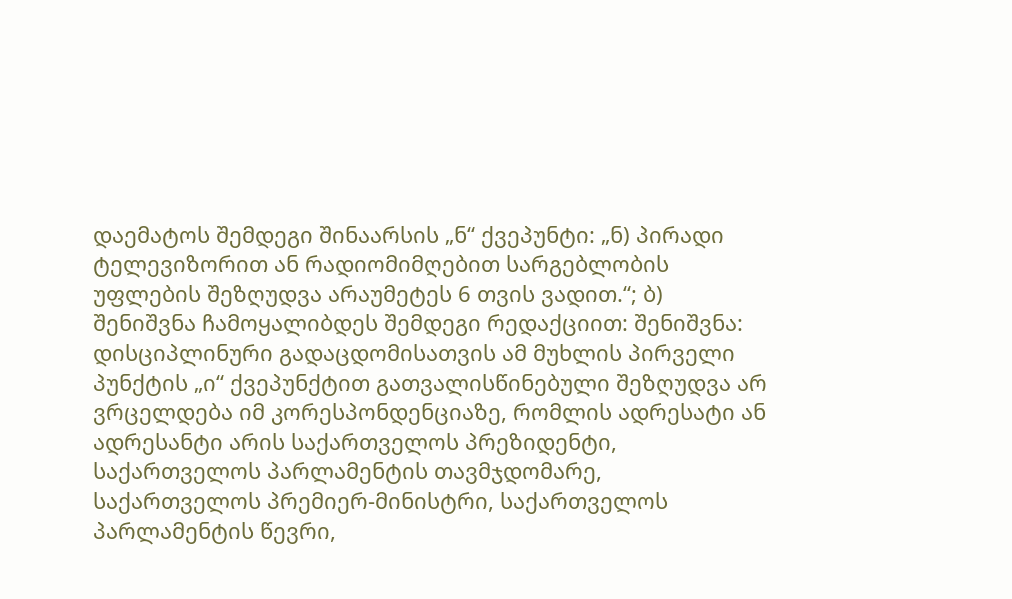დაემატოს შემდეგი შინაარსის „ნ“ ქვეპუნტი: „ნ) პირადი ტელევიზორით ან რადიომიმღებით სარგებლობის უფლების შეზღუდვა არაუმეტეს 6 თვის ვადით.“; ბ) შენიშვნა ჩამოყალიბდეს შემდეგი რედაქციით: შენიშვნა: დისციპლინური გადაცდომისათვის ამ მუხლის პირველი პუნქტის „ი“ ქვეპუნქტით გათვალისწინებული შეზღუდვა არ ვრცელდება იმ კორესპონდენციაზე, რომლის ადრესატი ან ადრესანტი არის საქართველოს პრეზიდენტი, საქართველოს პარლამენტის თავმჯდომარე, საქართველოს პრემიერ-მინისტრი, საქართველოს პარლამენტის წევრი,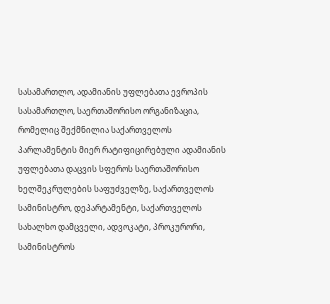სასამართლო, ადამიანის უფლებათა ევროპის სასამართლო, საერთაშორისო ორგანიზაცია, რომელიც შექმნილია საქართველოს პარლამენტის მიერ რატიფიცირებული ადამიანის უფლებათა დაცვის სფეროს საერთაშორისო ხელშეკრულების საფუძველზე, საქართველოს სამინისტრო, დეპარტამენტი, საქართველოს სახალხო დამცველი, ადვოკატი, პროკურორი, სამინისტროს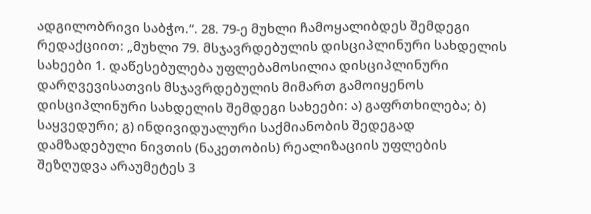ადგილობრივი საბჭო.“. 28. 79-ე მუხლი ჩამოყალიბდეს შემდეგი რედაქციით: „მუხლი 79. მსჯავრდებულის დისციპლინური სახდელის სახეები 1. დაწესებულება უფლებამოსილია დისციპლინური დარღვევისათვის მსჯავრდებულის მიმართ გამოიყენოს დისციპლინური სახდელის შემდეგი სახეები: ა) გაფრთხილება; ბ) საყვედური; გ) ინდივიდუალური საქმიანობის შედეგად დამზადებული ნივთის (ნაკეთობის) რეალიზაციის უფლების შეზღუდვა არაუმეტეს 3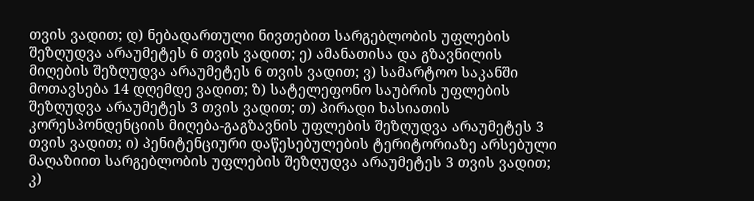თვის ვადით; დ) ნებადართული ნივთებით სარგებლობის უფლების შეზღუდვა არაუმეტეს 6 თვის ვადით; ე) ამანათისა და გზავნილის მიღების შეზღუდვა არაუმეტეს 6 თვის ვადით; ვ) სამარტოო საკანში მოთავსება 14 დღემდე ვადით; ზ) სატელეფონო საუბრის უფლების შეზღუდვა არაუმეტეს 3 თვის ვადით; თ) პირადი ხასიათის კორესპონდენციის მიღება-გაგზავნის უფლების შეზღუდვა არაუმეტეს 3 თვის ვადით; ი) პენიტენციური დაწესებულების ტერიტორიაზე არსებული მაღაზიით სარგებლობის უფლების შეზღუდვა არაუმეტეს 3 თვის ვადით; კ)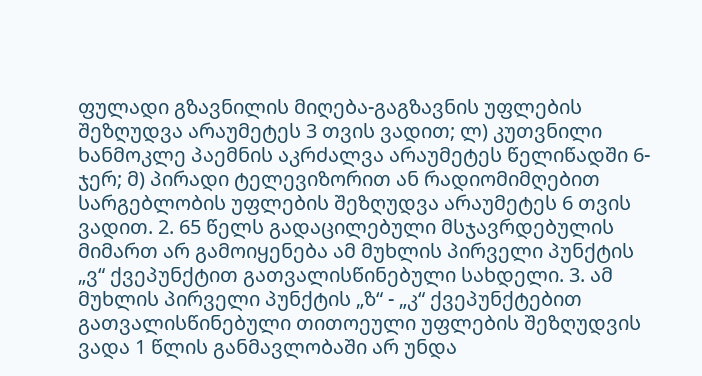ფულადი გზავნილის მიღება-გაგზავნის უფლების შეზღუდვა არაუმეტეს 3 თვის ვადით; ლ) კუთვნილი ხანმოკლე პაემნის აკრძალვა არაუმეტეს წელიწადში 6-ჯერ; მ) პირადი ტელევიზორით ან რადიომიმღებით სარგებლობის უფლების შეზღუდვა არაუმეტეს 6 თვის ვადით. 2. 65 წელს გადაცილებული მსჯავრდებულის მიმართ არ გამოიყენება ამ მუხლის პირველი პუნქტის „ვ“ ქვეპუნქტით გათვალისწინებული სახდელი. 3. ამ მუხლის პირველი პუნქტის „ზ“ - „კ“ ქვეპუნქტებით გათვალისწინებული თითოეული უფლების შეზღუდვის ვადა 1 წლის განმავლობაში არ უნდა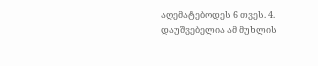აღემატებოდეს 6 თვეს. 4. დაუშვებელია ამ მუხლის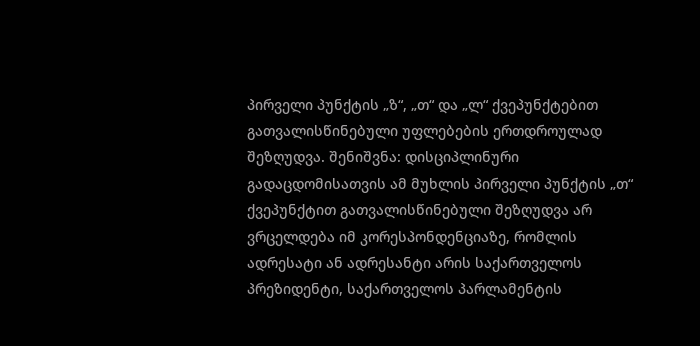პირველი პუნქტის „ზ“, „თ“ და „ლ“ ქვეპუნქტებით გათვალისწინებული უფლებების ერთდროულად შეზღუდვა. შენიშვნა: დისციპლინური გადაცდომისათვის ამ მუხლის პირველი პუნქტის „თ“ ქვეპუნქტით გათვალისწინებული შეზღუდვა არ ვრცელდება იმ კორესპონდენციაზე, რომლის ადრესატი ან ადრესანტი არის საქართველოს პრეზიდენტი, საქართველოს პარლამენტის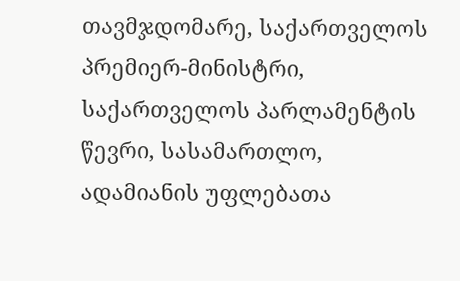თავმჯდომარე, საქართველოს პრემიერ-მინისტრი, საქართველოს პარლამენტის წევრი, სასამართლო, ადამიანის უფლებათა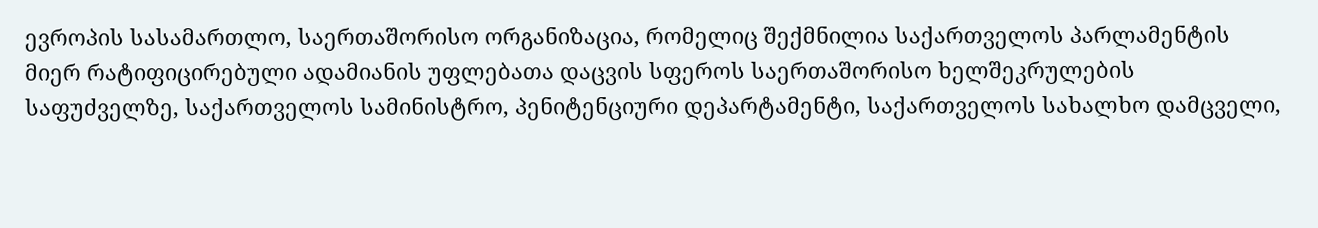ევროპის სასამართლო, საერთაშორისო ორგანიზაცია, რომელიც შექმნილია საქართველოს პარლამენტის მიერ რატიფიცირებული ადამიანის უფლებათა დაცვის სფეროს საერთაშორისო ხელშეკრულების საფუძველზე, საქართველოს სამინისტრო, პენიტენციური დეპარტამენტი, საქართველოს სახალხო დამცველი,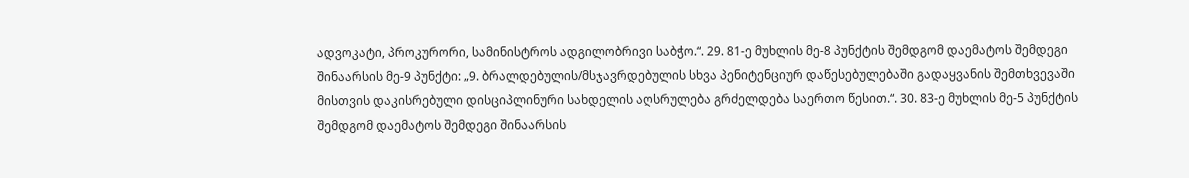ადვოკატი, პროკურორი, სამინისტროს ადგილობრივი საბჭო.“. 29. 81-ე მუხლის მე-8 პუნქტის შემდგომ დაემატოს შემდეგი შინაარსის მე-9 პუნქტი: „9. ბრალდებულის/მსჯავრდებულის სხვა პენიტენციურ დაწესებულებაში გადაყვანის შემთხვევაში მისთვის დაკისრებული დისციპლინური სახდელის აღსრულება გრძელდება საერთო წესით.“. 30. 83-ე მუხლის მე-5 პუნქტის შემდგომ დაემატოს შემდეგი შინაარსის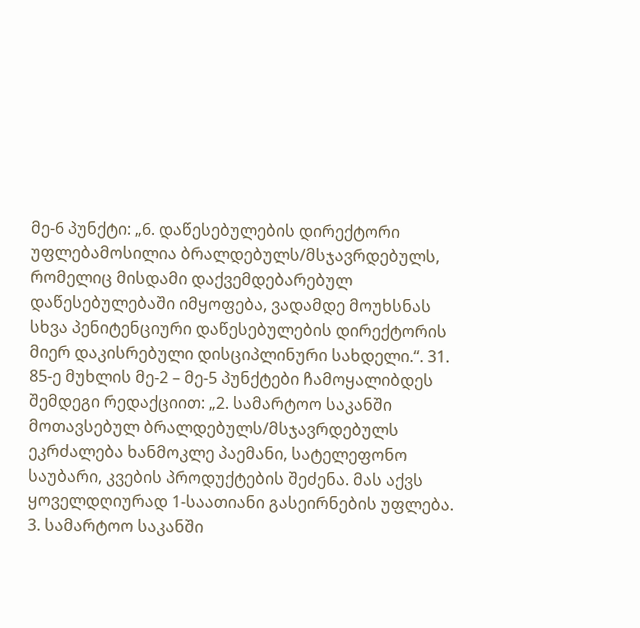მე-6 პუნქტი: „6. დაწესებულების დირექტორი უფლებამოსილია ბრალდებულს/მსჯავრდებულს, რომელიც მისდამი დაქვემდებარებულ დაწესებულებაში იმყოფება, ვადამდე მოუხსნას სხვა პენიტენციური დაწესებულების დირექტორის მიერ დაკისრებული დისციპლინური სახდელი.“. 31. 85-ე მუხლის მე-2 – მე-5 პუნქტები ჩამოყალიბდეს შემდეგი რედაქციით: „2. სამარტოო საკანში მოთავსებულ ბრალდებულს/მსჯავრდებულს ეკრძალება ხანმოკლე პაემანი, სატელეფონო საუბარი, კვების პროდუქტების შეძენა. მას აქვს ყოველდღიურად 1-საათიანი გასეირნების უფლება. 3. სამარტოო საკანში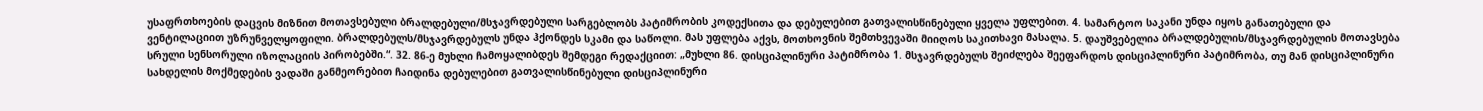უსაფრთხოების დაცვის მიზნით მოთავსებული ბრალდებული/მსჯავრდებული სარგებლობს პატიმრობის კოდექსითა და დებულებით გათვალისწინებული ყველა უფლებით. 4. სამარტოო საკანი უნდა იყოს განათებული და ვენტილაციით უზრუნველყოფილი. ბრალდებულს/მსჯავრდებულს უნდა ჰქონდეს სკამი და საწოლი. მას უფლება აქვს, მოთხოვნის შემთხვევაში მიიღოს საკითხავი მასალა. 5. დაუშვებელია ბრალდებულის/მსჯავრდებულის მოთავსება სრული სენსორული იზოლაციის პირობებში.“. 32. 86-ე მუხლი ჩამოყალიბდეს შემდეგი რედაქციით: „მუხლი 86. დისციპლინური პატიმრობა 1. მსჯავრდებულს შეიძლება შეეფარდოს დისციპლინური პატიმრობა, თუ მან დისციპლინური სახდელის მოქმედების ვადაში განმეორებით ჩაიდინა დებულებით გათვალისწინებული დისციპლინური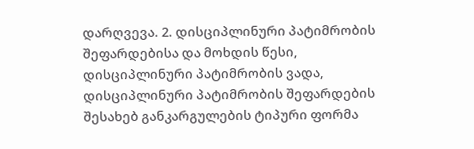დარღვევა. 2. დისციპლინური პატიმრობის შეფარდებისა და მოხდის წესი, დისციპლინური პატიმრობის ვადა, დისციპლინური პატიმრობის შეფარდების შესახებ განკარგულების ტიპური ფორმა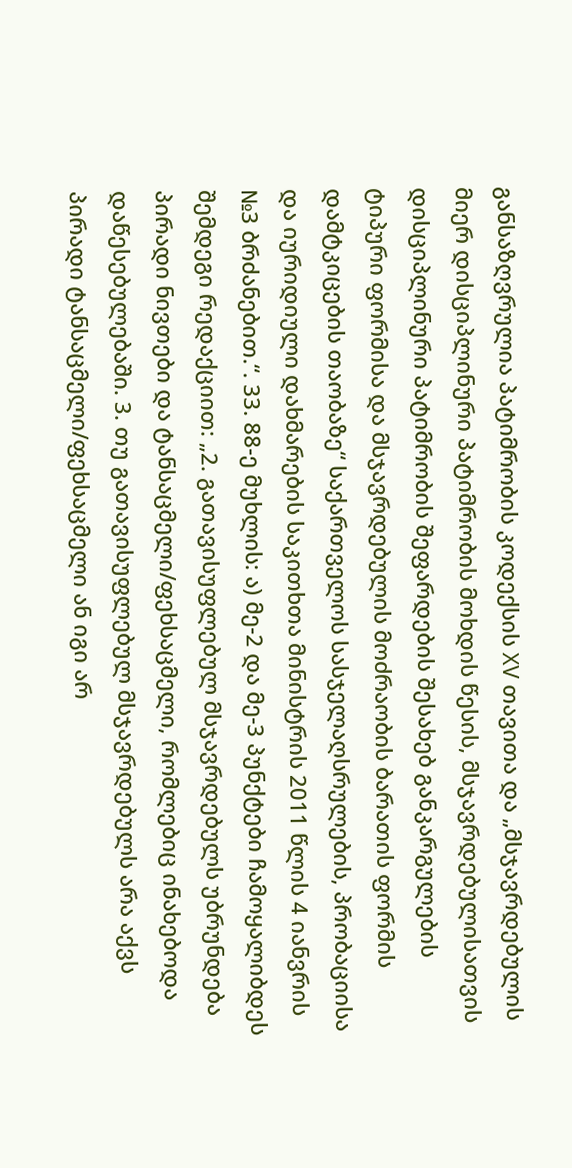განსაზღვრულია პატიმრობის კოდექსის XV თავითა და „მსჯავრდებულის მიერ დისციპლინური პატიმრობის მოხდის წესის, მსჯავრდებულისათვის დისციპლინური პატიმრობის შეფარდების შესახებ განკარგულების ტიპური ფორმისა და მსჯავრდებულის მოძრაობის ბარათის ფორმის დამტკიცების თაობაზე“ საქართველოს სასჯელაღსრულების, პრობაციისა და იურიდიული დახმარების საკითხთა მინისტრის 2011 წლის 4 იანვრის №3 ბრძანებით.“. 33. 88-ე მუხლის: ა) მე-2 და მე-3 პუნქტები ჩამოყალიბდეს შემდეგი რედაქციით: „2. გათავისუფლებულ მსჯავრდებულს უბრუნდება პირადი ნივთები და ტანსაცმელი/ფეხსაცმელი, რომლებიც ინახებოდა დაწესებულებაში. 3. თუ გათავისუფლებულ მსჯავრდებულს არა აქვს პირადი ტანსაცმელი/ფეხსაცმელი ან იგი არ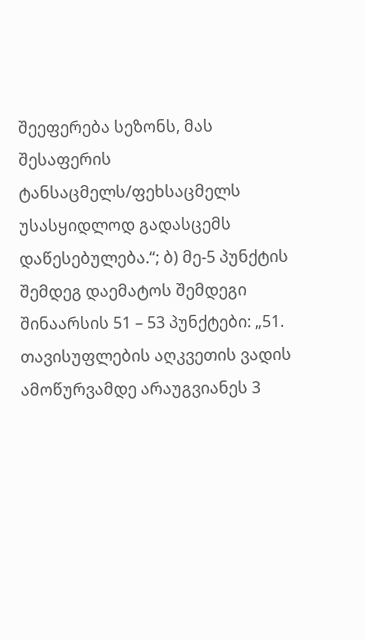შეეფერება სეზონს, მას შესაფერის ტანსაცმელს/ფეხსაცმელს უსასყიდლოდ გადასცემს დაწესებულება.“; ბ) მე-5 პუნქტის შემდეგ დაემატოს შემდეგი შინაარსის 51 – 53 პუნქტები: „51. თავისუფლების აღკვეთის ვადის ამოწურვამდე არაუგვიანეს 3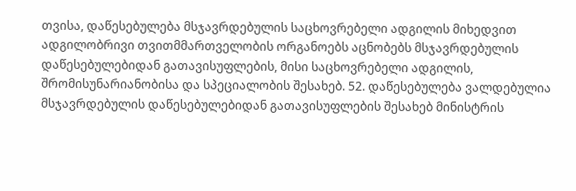თვისა, დაწესებულება მსჯავრდებულის საცხოვრებელი ადგილის მიხედვით ადგილობრივი თვითმმართველობის ორგანოებს აცნობებს მსჯავრდებულის დაწესებულებიდან გათავისუფლების, მისი საცხოვრებელი ადგილის, შრომისუნარიანობისა და სპეციალობის შესახებ. 52. დაწესებულება ვალდებულია მსჯავრდებულის დაწესებულებიდან გათავისუფლების შესახებ მინისტრის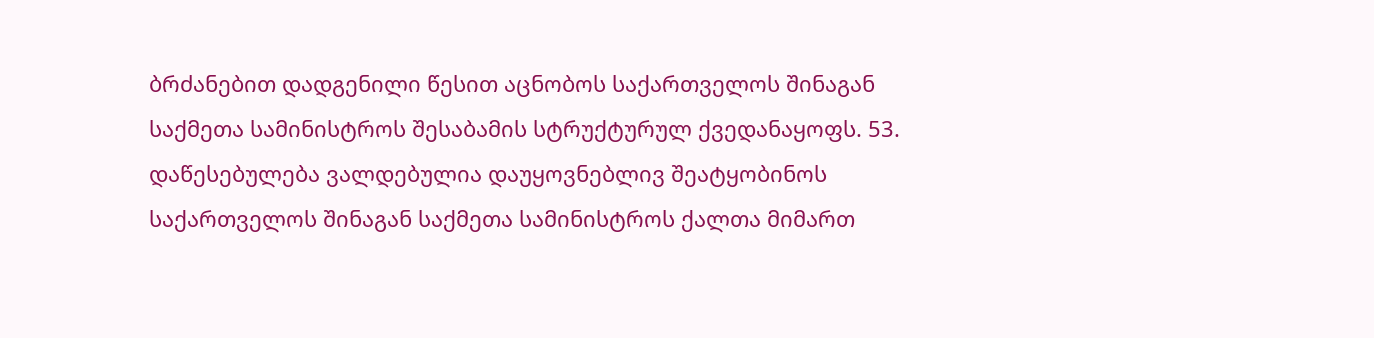ბრძანებით დადგენილი წესით აცნობოს საქართველოს შინაგან საქმეთა სამინისტროს შესაბამის სტრუქტურულ ქვედანაყოფს. 53. დაწესებულება ვალდებულია დაუყოვნებლივ შეატყობინოს საქართველოს შინაგან საქმეთა სამინისტროს ქალთა მიმართ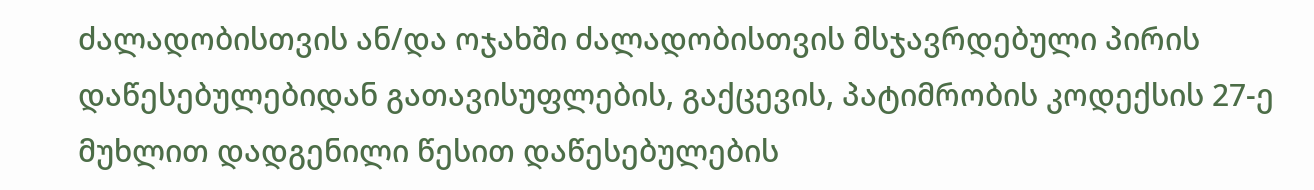ძალადობისთვის ან/და ოჯახში ძალადობისთვის მსჯავრდებული პირის დაწესებულებიდან გათავისუფლების, გაქცევის, პატიმრობის კოდექსის 27-ე მუხლით დადგენილი წესით დაწესებულების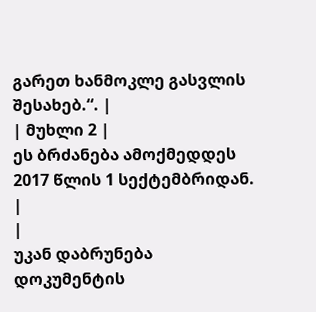გარეთ ხანმოკლე გასვლის შესახებ.“. |
| მუხლი 2 |
ეს ბრძანება ამოქმედდეს 2017 წლის 1 სექტემბრიდან.
|
|
უკან დაბრუნება
დოკუმენტის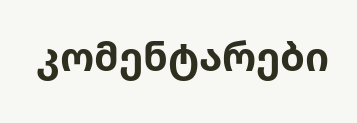კომენტარები